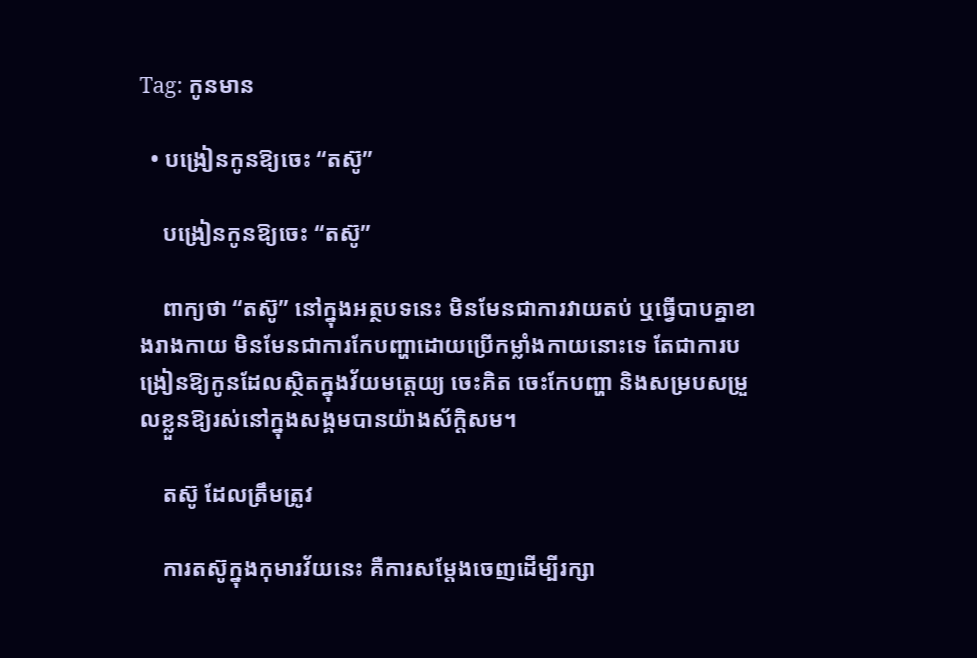Tag: កូនមាន

  • បង្រៀនកូនឱ្យចេះ “តស៊ូ”

    បង្រៀនកូនឱ្យចេះ “តស៊ូ”

    ពាក្យថា “តស៊ូ” នៅក្នុងអត្ថបទនេះ មិនមែនជាការវាយតប់ ឬធ្វើបាបគ្នាខាងរាងកាយ មិនមែនជាការកែបញ្ហាដោយប្រើកម្លាំងកាយនោះទេ តែជាការបង្រៀនឱ្យកូនដែលស្ថិតក្នុងវ័យមតេ្តយ្យ ចេះគិត ចេះកែបញ្ហា និងសម្របសម្រួលខ្លួនឱ្យរស់នៅក្នុងសង្គមបានយ៉ាងស័ក្តិសម។

    តស៊ូ ដែលត្រឹមត្រូវ

    ការតស៊ូក្នុងកុមារវ័យនេះ គឺការសម្តែងចេញដើម្បីរក្សា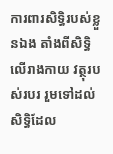ការពារសិទ្ធិរបស់ខ្លួនឯង តាំងពីសិទ្ធិលើរាងកាយ វត្ថុរបស់របរ រួមទៅដល់សិទ្ធិដែល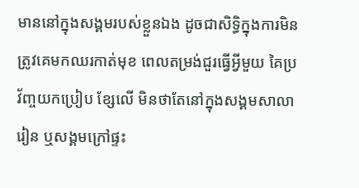មាននៅក្នុងសង្គមរបស់ខ្លួនឯង ដូចជាសិទ្ធិក្នុងការមិនត្រូវគេមកឈរកាត់មុខ ពេលតម្រង់ជួរធ្វើអ្វីមួយ គៃប្រវ័ញ្ចយកប្រៀប ខ្សែលើ មិនថាតែនៅក្នុងសង្គមសាលារៀន ឬសង្គមក្រៅផ្ទះ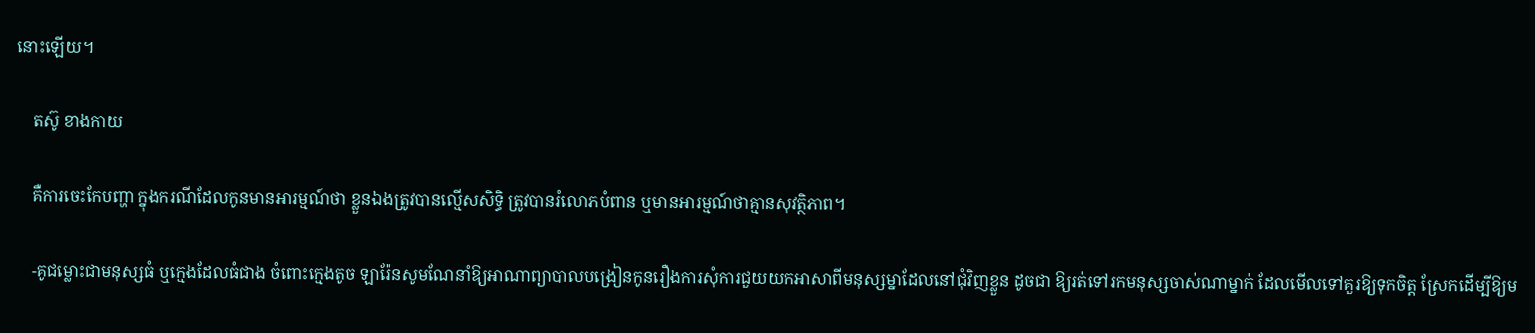នោះឡើយ។

    តស៊ូ ខាងកាយ

    គឺការចេះកែបញ្ហា ក្នុងករណីដែលកូនមានអារម្មណ៍ថា ខ្លួនឯងត្រូវបានល្មើសសិទ្ធិ ត្រូវបានរំលោភបំពាន ឬមានអារម្មណ៍ថាគ្មានសុវត្ថិភាព។

    -គូជម្លោះជាមនុស្សធំ ឬក្មេងដែលធំជាង ចំពោះក្មេងតូច ឡារ៉ែនសូមណែនាំឱ្យអាណាព្យាបាលបង្រៀនកូនរឿងការសុំការជួយយកអាសាពីមនុស្សម្នាដែលនៅជុំវិញខ្លួន ដូចជា ឱ្យរត់ទៅរកមនុស្សចាស់ណាម្នាក់ ដែលមើលទៅគួរឱ្យទុកចិត្ត ស្រែកដើម្បីឱ្យម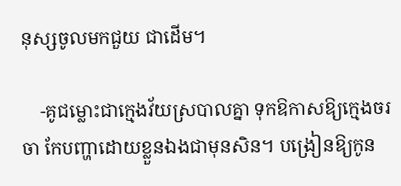នុស្សចូលមកជួយ ជាដើម។

    -គូជម្លោះជាក្មេងវ័យស្របាលគ្នា ទុកឱកាសឱ្យក្មេងចរចា កែបញ្ហាដោយខ្លួនឯងជាមុនសិន។ បង្រៀនឱ្យកូន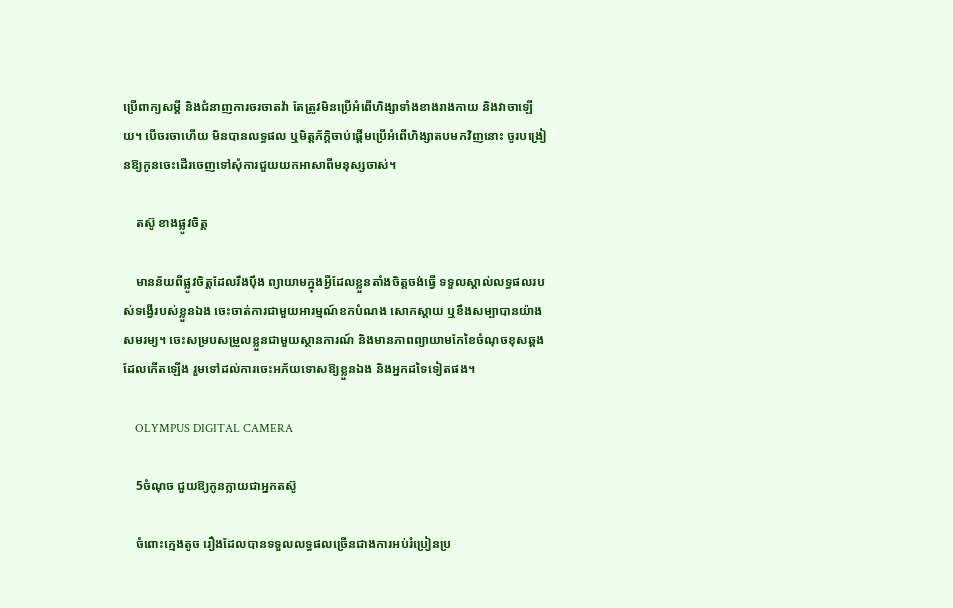ប្រើពាក្យសម្តី និងជំនាញការចរចាតវ៉ា តែត្រូវមិនប្រើអំពើហិង្សាទាំងខាងរាងកាយ និងវាចាឡើយ។ បើចរចាហើយ មិនបានលទ្ធផល ឬមិត្តភ័ក្តិចាប់ផ្តើមប្រើអំពើហិង្សាតបមកវិញនោះ ចូរបង្រៀនឱ្យកូនចេះដើរចេញទៅសុំការជួយយកអាសាពីមនុស្សចាស់។

    តស៊ូ ខាងផ្លូវចិត្ត

    មានន័យពីផ្លូវចិត្តដែលរឹងប៉ឹង ព្យាយាមក្នុងអ្វីដែលខ្លួនតាំងចិត្តចង់ធ្វើ ទទួលស្គាល់លទ្ធផលរបស់ទង្វើរបស់ខ្លួនឯង ចេះចាត់ការជាមួយអារម្មណ៍ខកបំណង សោកស្តាយ ឬខឹងសម្បាបានយ៉ាងសមរម្យ។ ចេះសម្របសម្រួលខ្លួនជាមួយស្ថានការណ៍ និងមានភាពព្យាយាមកែខៃចំណុចខុសឆ្គងដែលកើតឡើង រួមទៅដល់ការចេះអភ័យទោសឱ្យខ្លួនឯង និងអ្នកដទៃទៀតផង។

    OLYMPUS DIGITAL CAMERA

    5ចំណុច ជួយឱ្យកូនក្លាយជាអ្នកតស៊ូ

    ចំពោះក្មេងតូច រឿងដែលបានទទួលលទ្ធផលច្រើនជាងការអប់រំប្រៀនប្រ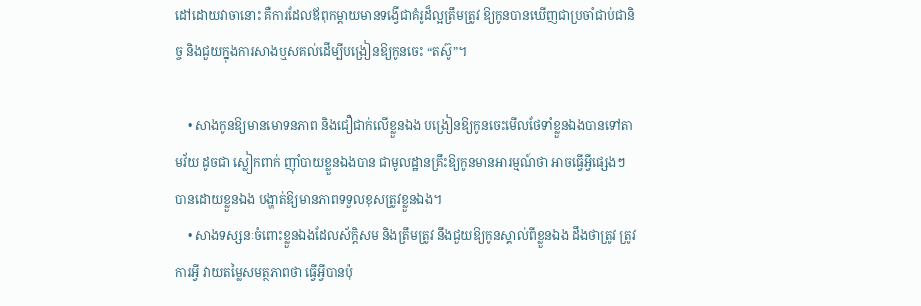ដៅដោយវាចានោះ គឺការដែលឪពុកម្តាយមានទង្វើជាគំរូដ៏ល្អត្រឹមត្រូវ ឱ្យកូនបានឃើញជាប្រចាំជាប់ជានិច្ច និងជួយក្នុងការសាងឬសគល់ដើម្បីបង្រៀនឱ្យកូនចេះ “តស៊ូ”។

    • សាងកូនឱ្យមានមោទនភាព និងជឿជាក់លើខ្លួនឯង បង្រៀនឱ្យកូនចេះមើលថែទាំខ្លួនឯងបានទៅតាមវ័យ ដូចជា ស្លៀកពាក់ ញ៉ាំបាយខ្លួនឯងបាន ជាមូលដ្ឋានគ្រឹះឱ្យកូនមានអារម្មណ៍ថា អាចធ្វើអ្វីផ្សេងៗបានដោយខ្លួនឯង បង្ហាត់ឱ្យមានភាពទទួលខុសត្រូវខ្លួនឯង។
    • សាងទស្សនៈចំពោះខ្លួនឯងដែលស័ក្តិសម និងត្រឹមត្រូវ នឹងជួយឱ្យកូនស្គាល់ពីខ្លួនឯង ដឹងថាត្រូវ ត្រូវការអ្វី វាយតម្លៃសមត្ថភាពថា ធ្វើអ្វីបានប៉ុ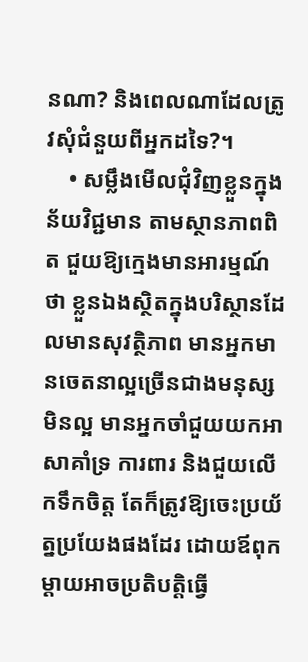នណា? និងពេលណាដែលត្រូវសុំជំនួយពីអ្នកដទៃ?។
    • សម្លឹងមើលជុំវិញខ្លួនក្នុងន័យវិជ្ជមាន តាមស្ថានភាពពិត ជួយឱ្យក្មេងមានអារម្មណ៍ថា ខ្លួនឯងស្ថិតក្នុងបរិស្ថានដែលមានសុវត្ថិភាព មានអ្នកមានចេតនាល្អច្រើនជាងមនុស្សមិនល្អ មានអ្នកចាំជួយយកអាសាគាំទ្រ ការពារ និងជួយលើកទឹកចិត្ត តែក៏ត្រូវឱ្យចេះប្រយ័ត្នប្រយែងផងដែរ ដោយឪពុកម្តាយអាចប្រតិបត្តិធ្វើ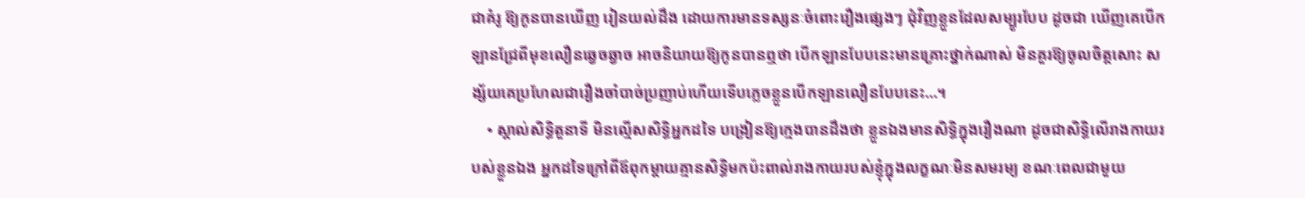ជាគំរូ ឱ្យកូនបានឃើញ រៀនយល់ដឹង ដោយការមានទស្សនៈចំពោះរឿងផ្សេងៗ ជុំវិញខ្លួនដែលសម្បូរបែប ដូចជា ឃើញគេបើកឡានជ្រែពីមុខលឿនឆ្វេចឆ្វាច អាចនិយាយឱ្យកូនបានឮថា បើកឡានបែបនេះមានគ្រោះថ្នាក់ណាស់ មិនគួរឱ្យចូលចិត្តសោះ សង្ស័យគេប្រហែលជារឿងចាំបាច់ប្រញាប់ហើយទើបភ្លេចខ្លួនបើកឡានលឿនបែបនេះ…។
    • ស្គាល់សិទ្ធិតួនាទី មិនល្មើសសិទ្ធិអ្នកដទៃ បង្រៀនឱ្យក្មេងបានដឹងថា ខ្លួនឯងមានសិទ្ធិក្នុងរឿងណា ដូចជាសិទ្ធិលើរាងកាយរបស់ខ្លួនឯង អ្នកដទៃក្រៅពីឪពុកម្តាយគ្មានសិទ្ធិមកប៉ះពាល់រាងកាយរបស់ខ្ញុំក្នុងលក្ខណៈមិនសមរម្យ ខណៈពេលជាមួយ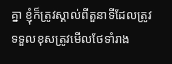គ្នា ខ្ញុំក៏ត្រូវស្គាល់ពីតួនាទីដែលត្រូវទទួលខុសត្រូវមើលថែទាំរាង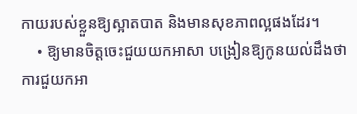កាយរបស់ខ្លួនឱ្យស្អាតបាត និងមានសុខភាពល្អផងដែរ។
    • ឱ្យមានចិត្តចេះជួយយកអាសា បង្រៀនឱ្យកូនយល់ដឹងថា ការជួយកអា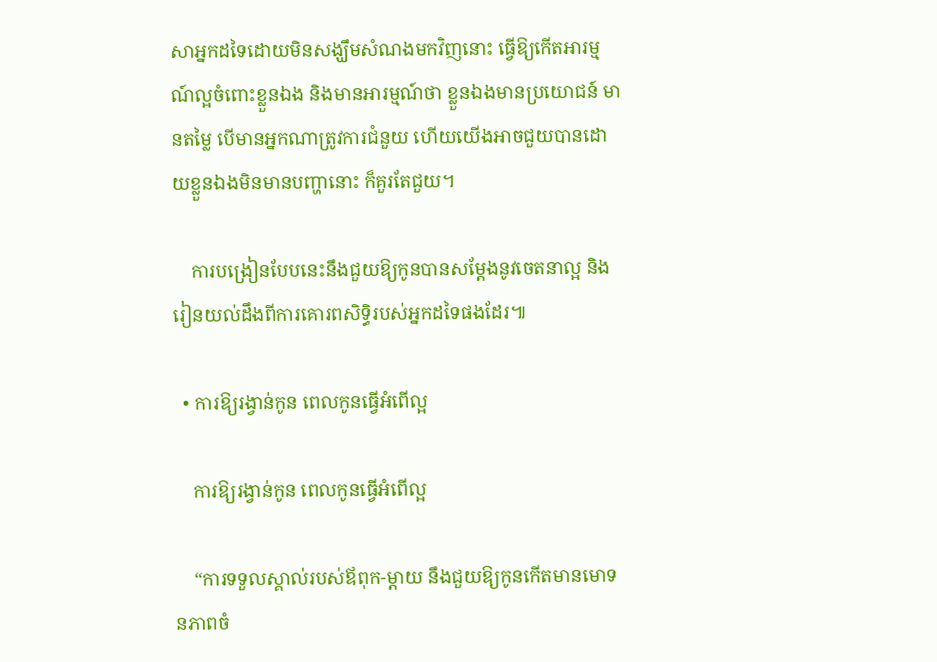សាអ្នកដទៃដោយមិនសង្ឃឹមសំណងមកវិញនោះ ធ្វើឱ្យកើតអារម្មណ៍ល្អចំពោះខ្លួនឯង និងមានអារម្មណ៍ថា ខ្លួនឯងមានប្រយោជន៍ មានតម្លៃ បើមានអ្នកណាត្រូវការជំនួយ ហើយយើងអាចជួយបានដោយខ្លួនឯងមិនមានបញ្ហានោះ ក៏គួរតែជួយ។

    ការបង្រៀនបែបនេះនឹងជួយឱ្យកូនបានសម្តែងនូវចេតនាល្អ និងរៀនយល់ដឹងពីការគោរពសិទ្ធិរបស់អ្នកដទៃផងដែរ៕

  • ការឱ្យរង្វាន់កូន ពេលកូនធ្វើអំពើល្អ

    ការឱ្យរង្វាន់កូន ពេលកូនធ្វើអំពើល្អ

    “ការទទួលស្គាល់របស់ឪពុក-ម្តាយ នឹងជួយឱ្យកូនកើតមានមោទនភាពចំ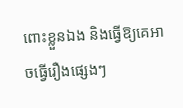ពោះខ្លួនឯង និងធ្វើឱ្យគេអាចធ្វើរឿងផ្សេងៗ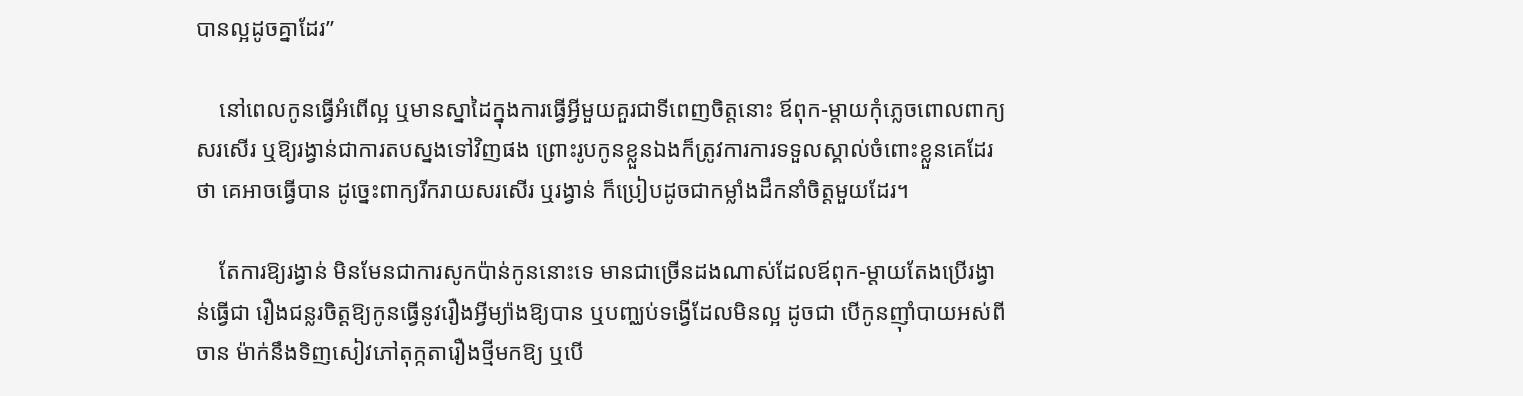បានល្អដូចគ្នាដែរ”

    នៅពេលកូនធ្វើអំពើល្អ ឬមានស្នាដៃក្នុងការធ្វើអ្វីមួយគួរជាទីពេញចិត្តនោះ ឪពុក-ម្តាយកុំភ្លេចពោលពាក្យសរសើរ ឬឱ្យរង្វាន់ជាការតបស្នងទៅវិញផង ព្រោះរូបកូនខ្លួនឯងក៏ត្រូវការការទទួលស្គាល់ចំពោះខ្លួនគេដែរថា គេអាចធ្វើបាន ដូច្នេះពាក្យរីករាយសរសើរ ឬរង្វាន់ ក៏ប្រៀបដូចជាកម្លាំងដឹកនាំចិត្តមួយដែរ។

    តែការឱ្យរង្វាន់ មិនមែនជាការសូកប៉ាន់កូននោះទេ មានជាច្រើនដងណាស់ដែលឪពុក-ម្តាយតែងប្រើរង្វាន់ធ្វើជា រឿងជន្លរចិត្តឱ្យកូនធ្វើនូវរឿងអ្វីម្យ៉ាងឱ្យបាន ឬបញ្ឈប់ទង្វើដែលមិនល្អ ដូចជា បើកូនញ៉ាំបាយអស់ពីចាន ម៉ាក់នឹងទិញសៀវភៅតុក្កតារឿងថ្មីមកឱ្យ ឬបើ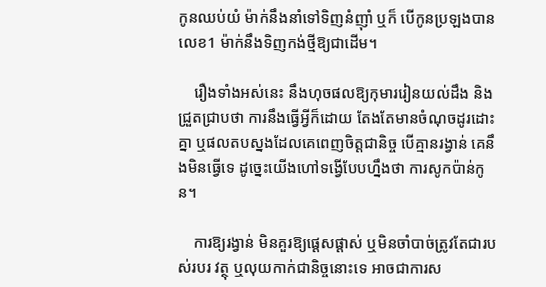កូនឈប់យំ ម៉ាក់នឹងនាំទៅទិញនំញ៉ាំ ឬក៏ បើកូនប្រឡងបានលេខ1 ម៉ាក់នឹងទិញកង់ថ្មីឱ្យជាដើម។

    រឿងទាំងអស់នេះ នឹងហុចផលឱ្យកុមាររៀនយល់ដឹង និងជ្រួតជ្រាបថា ការនឹងធ្វើអ្វីក៏ដោយ តែងតែមានចំណុចដូរដោះគ្នា ឬផលតបស្នងដែលគេពេញចិត្តជានិច្ច បើគ្មានរង្វាន់ គេនឹងមិនធ្វើទេ ដូច្នេះយើងហៅទង្វើបែបហ្នឹងថា ការសូកប៉ាន់កូន។

    ការឱ្យរង្វាន់ មិនគួរឱ្យផ្ដេសផ្ដាស់ ឬមិនចាំបាច់ត្រូវតែជារបស់របរ វត្ថុ ឬលុយកាក់ជានិច្ចនោះទេ អាចជាការស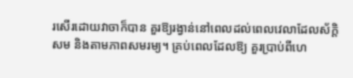រសើរដោយវាចាក៏បាន គួរឱ្យរង្វាន់នៅពេលដល់ពេលវេលាដែលស័ក្តិសម និងតាមភាពសមរម្យ។ គ្រប់ពេលដែលឱ្យ គួរប្រាប់ពីហេ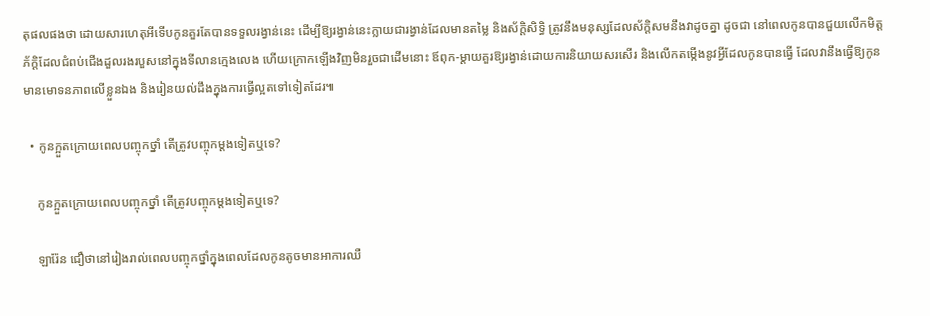តុផលផងថា ដោយសារហេតុអីទើបកូនគួរតែបានទទួលរង្វាន់នេះ ដើម្បីឱ្យរង្វាន់នេះក្លាយជារង្វាន់ដែលមានតម្លៃ និងស័ក្តិសិទ្ធិ ត្រូវនឹងមនុស្សដែលស័ក្តិសមនឹងវាដូចគ្នា ដូចជា នៅពេលកូនបានជួយលើកមិត្តភ័ក្តិដែលជំពប់ជើងដួលរងរបួសនៅក្នុងទីលានក្មេងលេង ហើយក្រោកឡើងវិញមិនរួចជាដើមនោះ ឪពុក-ម្តាយគួរឱ្យរង្វាន់ដោយការនិយាយសរសើរ និងលើកតម្កើងនូវអ្វីដែលកូនបានធ្វើ ដែលវានឹងធ្វើឱ្យកូនមានមោទនភាពលើខ្លួនឯង និងរៀនយល់ដឹងក្នុងការធ្វើល្អតទៅទៀតដែរ៕

  • កូនក្អួតក្រោយពេលបញ្ចុកថ្នាំ តើត្រូវបញ្ចុកម្តងទៀតឬទេ?

    កូនក្អួតក្រោយពេលបញ្ចុកថ្នាំ តើត្រូវបញ្ចុកម្តងទៀតឬទេ?

    ឡារ៉ែន ជឿថានៅរៀងរាល់ពេលបញ្ចុកថ្នាំក្នុងពេលដែលកូនតូចមានអាការឈឺ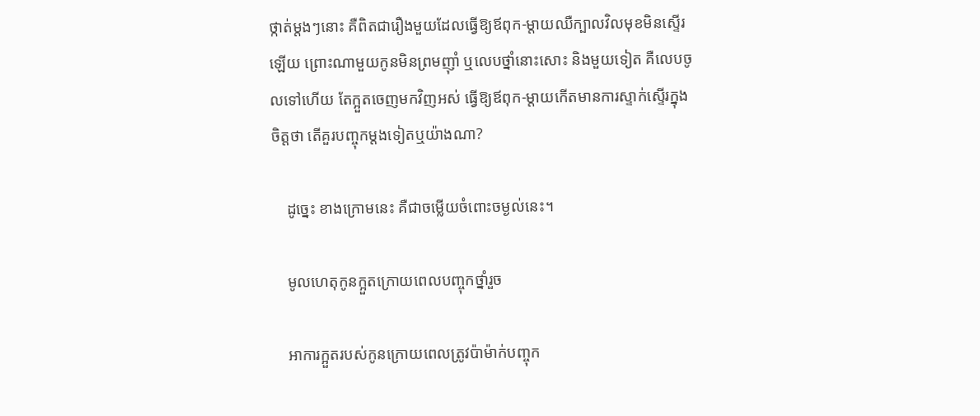ថ្កាត់ម្តងៗនោះ គឺពិតជារឿងមួយដែលធ្វើឱ្យឪពុក-ម្តាយឈឺក្បាលវិលមុខមិនស្ទើរឡើយ ព្រោះណាមួយកូនមិនព្រមញ៉ាំ ឬលេបថ្នាំនោះសោះ និងមួយទៀត គឺលេបចូលទៅហើយ តែក្អួតចេញមកវិញអស់ ធ្វើឱ្យឪពុក-ម្តាយកើតមានការស្ទាក់ស្ទើរក្នុងចិត្តថា តើគួរបញ្ចុកម្តងទៀតឬយ៉ាងណា?

    ដូច្នេះ ខាងក្រោមនេះ គឺជាចម្លើយចំពោះចម្ងល់នេះ។

    មូលហេតុកូនក្អួតក្រោយពេលបញ្ចុកថ្នាំរួច

    អាការក្អួតរបស់កូនក្រោយពេលត្រូវប៉ាម៉ាក់បញ្ចុក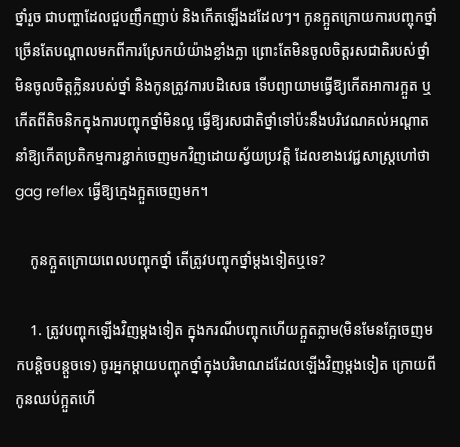ថ្នាំរួច ជាបញ្ហាដែលជួបញឹកញាប់ និងកើតឡើងដដែលៗ។ កូនក្អួតក្រោយការបញ្ចុកថ្នាំ ច្រើនតែបណ្តាលមកពីការស្រែកយំយ៉ាងខ្លាំងក្លា ព្រោះតែមិនចូលចិត្តរសជាតិរបស់ថ្នាំ មិនចូលចិត្តក្លិនរបស់ថ្នាំ និងកូនត្រូវការបដិសេធ ទើបព្យាយាមធ្វើឱ្យកើតអាការក្អួត ឬកើតពីតិចនិកក្នុងការបញ្ចុកថ្នាំមិនល្អ ធ្វើឱ្យរសជាតិថ្នាំទៅប៉ះនឹងបរិវេណគល់អណ្តាតនាំឱ្យកើតប្រតិកម្មការខ្ជាក់ចេញមកវិញដោយស្វ័យប្រវត្តិ ដែលខាងវេជ្ជសាស្រ្តហៅថា gag reflex ធ្វើឱ្យក្មេងក្អួតចេញមក។

    កូនក្អួតក្រោយពេលបញ្ចុកថ្នាំ តើត្រូវបញ្ចុកថ្នាំម្តងទៀតឬទេ?

    1. ត្រូវបញ្ចុកឡើងវិញម្តងទៀត ក្នុងករណីបញ្ចុកហើយក្អួតភ្លាម(មិនមែនក្អែចេញមកបន្តិចបន្តួចទេ) ចូរអ្នកម្តាយបញ្ចុកថ្នាំក្នុងបរិមាណដដែលឡើងវិញម្តងទៀត ក្រោយពីកូនឈប់ក្អួតហើ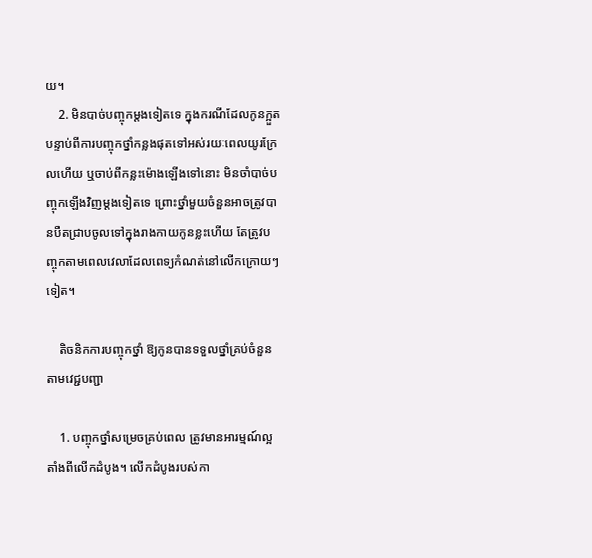យ។
    2. មិនបាច់បញ្ចុកម្តងទៀតទេ ក្នុងករណីដែលកូនក្អួត បន្ទាប់ពីការបញ្ចុកថ្នាំកន្លងផុតទៅអស់រយៈពេលយូរក្រែលហើយ ឬចាប់ពីកន្លះម៉ោងឡើងទៅនោះ មិនចាំបាច់បញ្ចុកឡើងវិញម្តងទៀតទេ ព្រោះថ្នាំមួយចំនួនអាចត្រូវបានបឺតជ្រាបចូលទៅក្នុងរាងកាយកូនខ្លះហើយ តែត្រូវបញ្ចុកតាមពេលវេលាដែលពេទ្យកំណត់នៅលើកក្រោយៗទៀត។

    តិចនិកការបញ្ចុកថ្នាំ ឱ្យកូនបានទទួលថ្នាំគ្រប់ចំនួនតាមវេជ្ជបញ្ជា

    1. បញ្ចុកថ្នាំសម្រេចគ្រប់ពេល ត្រូវមានអារម្មណ៍ល្អតាំងពីលើកដំបូង។ លើកដំបូងរបស់កា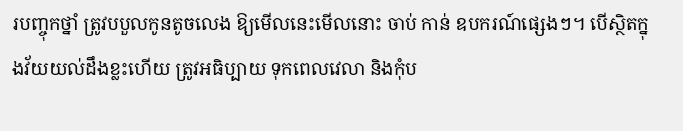របញ្ចុកថ្នាំ ត្រូវបបួលកូនតូចលេង ឱ្យមើលនេះមើលនោះ ចាប់ កាន់ ឧបករណ៍ផ្សេងៗ។ បើស្ថិតក្នុងវ័យយល់ដឹងខ្លះហើយ ត្រូវអធិប្បាយ ទុកពេលវេលា និងកុំប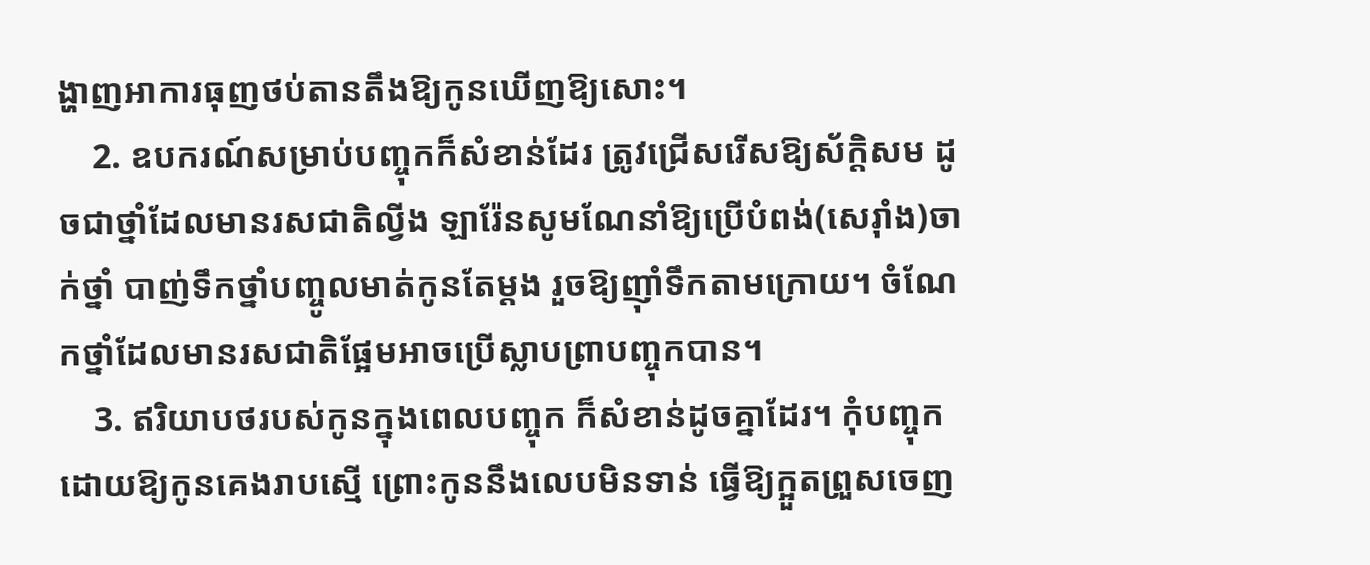ង្ហាញអាការធុញថប់តានតឹងឱ្យកូនឃើញឱ្យសោះ។
    2. ឧបករណ៍សម្រាប់បញ្ចុកក៏សំខាន់ដែរ ត្រូវជ្រើសរើសឱ្យស័ក្តិសម ដូចជាថ្នាំដែលមានរសជាតិល្វីង ឡារ៉ែនសូមណែនាំឱ្យប្រើបំពង់(សេរ៉ាំង)ចាក់ថ្នាំ បាញ់ទឹកថ្នាំបញ្ចូលមាត់កូនតែម្តង រួចឱ្យញ៉ាំទឹកតាមក្រោយ។ ចំណែកថ្នាំដែលមានរសជាតិផ្អែមអាចប្រើស្លាបព្រាបញ្ចុកបាន។
    3. ឥរិយាបថរបស់កូនក្នុងពេលបញ្ចុក ក៏សំខាន់ដូចគ្នាដែរ។ កុំបញ្ចុកដោយឱ្យកូនគេងរាបស្មើ ព្រោះកូននឹងលេបមិនទាន់ ធ្វើឱ្យក្អួតព្រួសចេញ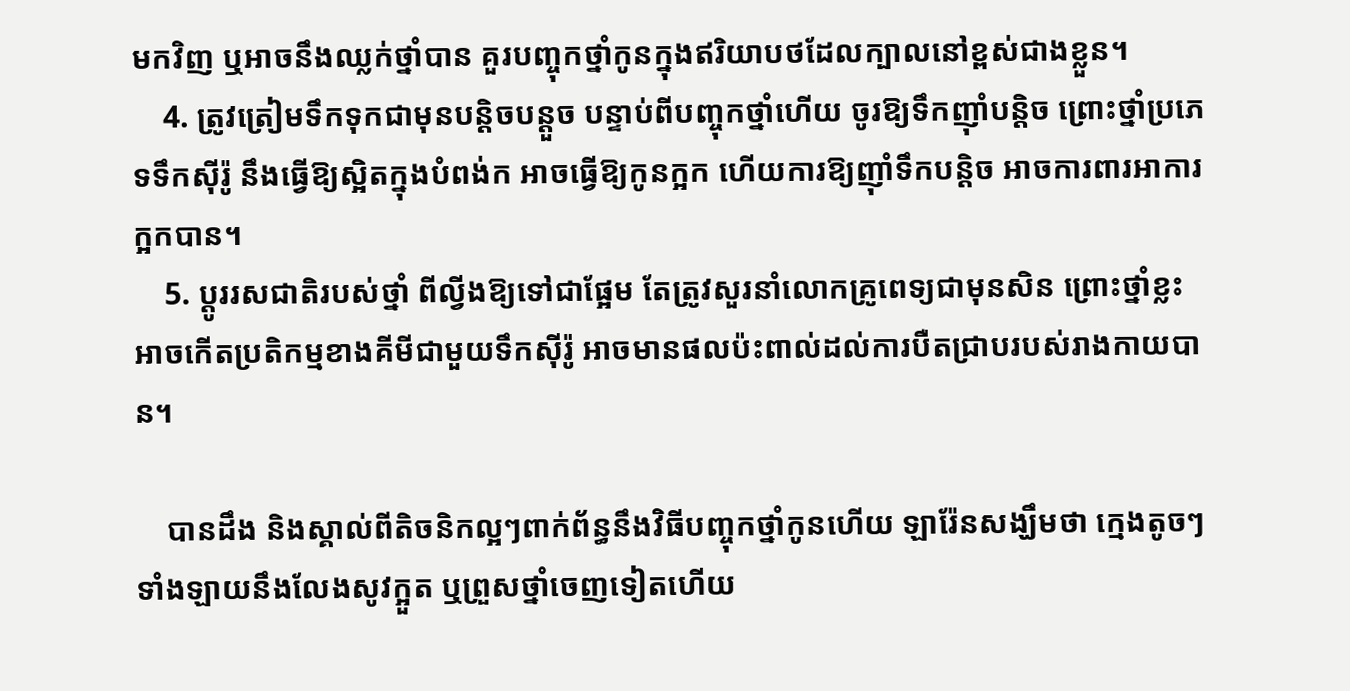មកវិញ ឬអាចនឹងឈ្លក់ថ្នាំបាន គួរបញ្ចុកថ្នាំកូនក្នុងឥរិយាបថដែលក្បាលនៅខ្ពស់ជាងខ្លួន។
    4. ត្រូវត្រៀមទឹកទុកជាមុនបន្តិចបន្តួច បន្ទាប់ពីបញ្ចុកថ្នាំហើយ ចូរឱ្យទឹកញ៉ាំបន្តិច ព្រោះថ្នាំប្រភេទទឹកស៊ីរ៉ូ នឹងធ្វើឱ្យស្អិតក្នុងបំពង់ក អាចធ្វើឱ្យកូនក្អក ហើយការឱ្យញ៉ាំទឹកបន្តិច អាចការពារអាការក្អកបាន។
    5. ប្តូររសជាតិរបស់ថ្នាំ ពីល្វីងឱ្យទៅជាផ្អែម តែត្រូវសួរនាំលោកគ្រូពេទ្យជាមុនសិន ព្រោះថ្នាំខ្លះ អាចកើតប្រតិកម្មខាងគីមីជាមួយទឹកស៊ីរ៉ូ អាចមានផលប៉ះពាល់ដល់ការបឺតជ្រាបរបស់រាងកាយបាន។

    បានដឹង និងស្គាល់ពីតិចនិកល្អៗពាក់ព័ន្ធនឹងវិធីបញ្ចុកថ្នាំកូនហើយ ឡារ៉ែនសង្ឃឹមថា ក្មេងតូចៗទាំងឡាយនឹងលែងសូវក្អួត ឬព្រួសថ្នាំចេញទៀតហើយ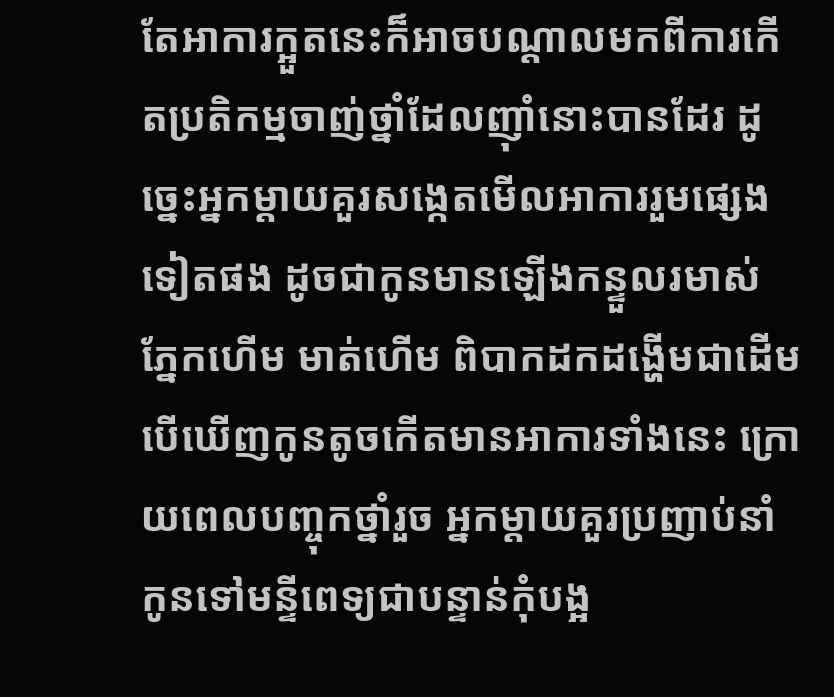តែអាការក្អួតនេះក៏អាចបណ្តាលមកពីការកើតប្រតិកម្មចាញ់ថ្នាំដែលញ៉ាំនោះបានដែរ ដូច្នេះអ្នកម្តាយគួរសង្កេតមើលអាការរួមផ្សេងទៀតផង ដូចជាកូនមានឡើងកន្ទួលរមាស់ ភ្នែកហើម មាត់ហើម ពិបាកដកដង្ហើមជាដើម បើឃើញកូនតូចកើតមានអាការទាំងនេះ ក្រោយពេលបញ្ចុកថ្នាំរួច អ្នកម្តាយគួរប្រញាប់នាំកូនទៅមន្ទីពេទ្យជាបន្ទាន់កុំបង្អ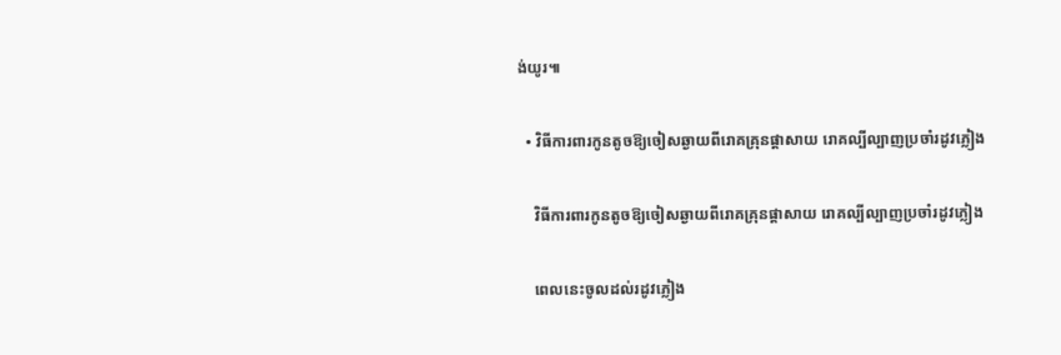ង់យូរ៕

  • វិធីការពារកូនតូចឱ្យចៀសឆ្ងាយពីរោគគ្រុនផ្ដាសាយ រោគល្បីល្បាញប្រចាំរដូវភ្លៀង

    វិធីការពារកូនតូចឱ្យចៀសឆ្ងាយពីរោគគ្រុនផ្ដាសាយ រោគល្បីល្បាញប្រចាំរដូវភ្លៀង

    ពេលនេះចូលដល់រដូវភ្លៀង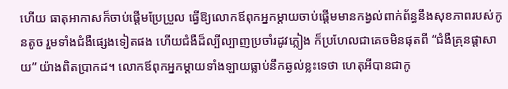ហើយ ធាតុអាកាសក៏ចាប់ផ្ដើមប្រែប្រួល ធ្វើឱ្យលោកឪពុកអ្នកម្ដាយចាប់ផ្ដើមមានកង្វល់ពាក់ព័ន្ធនឹងសុខភាពរបស់កូនតូច រួមទាំងជំងឺផ្សេងទៀតផង ហើយជំងឺដ៏ល្បីល្បាញប្រចាំរដូវភ្លៀង ក៏ប្រហែលជាគេចមិនផុតពី “ជំងឺគ្រុនផ្ដាសាយ” យ៉ាងពិតប្រាកដ។ លោកឪពុកអ្នកម្ដាយទាំងឡាយធ្លាប់នឹកឆ្ងល់ខ្លះទេថា ហេតុអីបានជាកូ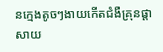នក្មេងតូចៗងាយកើតជំងឺគ្រុនផ្ដាសាយ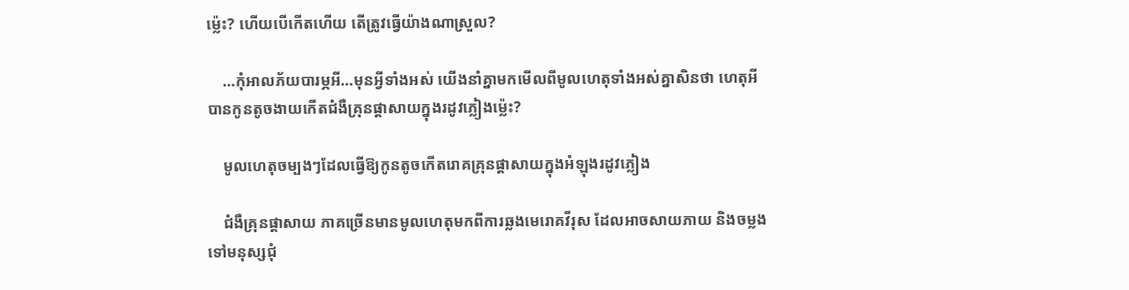ម្ល៉េះ? ហើយបើកើតហើយ តើត្រូវធ្វើយ៉ាងណាស្រួល?

    …កុំអាលភ័យបារម្ភអី…មុនអ្វីទាំងអស់ យើងនាំគ្នាមកមើលពីមូលហេតុទាំងអស់គ្នាសិនថា ហេតុអីបានកូនតូចងាយកើតជំងឺគ្រុនផ្ដាសាយក្នុងរដូវភ្លៀងម្ល៉េះ?

    មូលហេតុចម្បងៗដែលធ្វើឱ្យកូនតូចកើតរោគគ្រុនផ្ដាសាយក្នុងអំឡុងរដូវភ្លៀង

    ជំងឺគ្រុនផ្ដាសាយ ភាគច្រើនមានមូលហេតុមកពីការឆ្លងមេរោគវីរុស ដែលអាចសាយភាយ និងចម្លងទៅមនុស្សជុំ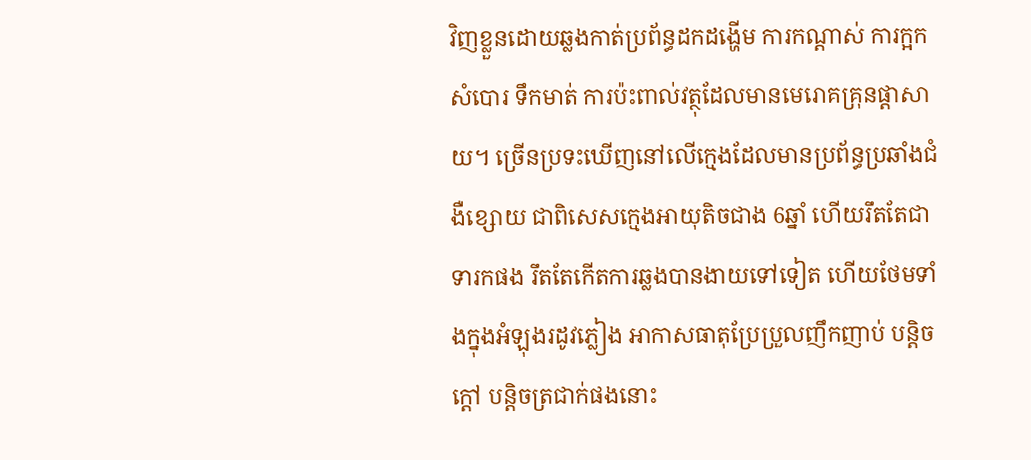វិញខ្លួនដោយឆ្លងកាត់ប្រព័ន្ធដកដង្ហើម ការកណ្ដាស់ ការក្អក សំបោរ ទឹកមាត់ ការប៉ះពាល់វត្ថុដែលមានមេរោគគ្រុនផ្ដាសាយ។ ច្រើនប្រទះឃើញនៅលើក្មេងដែលមានប្រព័ន្ធប្រឆាំងជំងឺខ្សោយ ជាពិសេសក្មេងអាយុតិចជាង 6ឆ្នាំ ហើយរឹតតែជាទារកផង រឹតតែកើតការឆ្លងបានងាយទៅទៀត ហើយថែមទាំងក្នុងអំឡុងរដូវភ្លៀង អាកាសធាតុប្រែប្រួលញឹកញាប់ បន្តិចក្ដៅ បន្តិចត្រជាក់ផងនោះ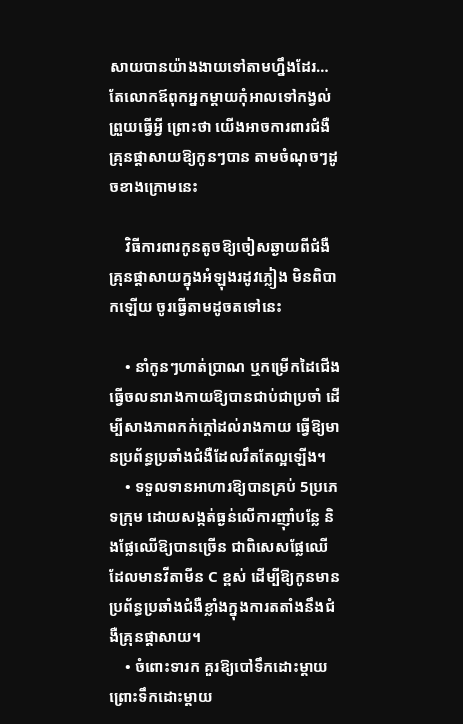សាយបានយ៉ាងងាយទៅតាមហ្នឹងដែរ…តែលោកឪពុកអ្នកម្ដាយកុំអាលទៅកង្វល់ព្រួយធ្វើអ្វី ព្រោះថា យើងអាចការពារជំងឺគ្រុនផ្ដាសាយឱ្យកូនៗបាន តាមចំណុចៗដូចខាងក្រោមនេះ

    វិធីការពារកូនតូចឱ្យចៀសឆ្ងាយពីជំងឺគ្រុនផ្ដាសាយក្នុងអំឡុងរដូវភ្លៀង មិនពិបាកឡើយ ចូរធ្វើតាមដូចតទៅនេះ

    • នាំកូនៗហាត់ប្រាណ ឬកម្រើកដៃជើង ធ្វើចលនារាងកាយឱ្យបានជាប់ជាប្រចាំ ដើម្បីសាងភាពកក់ក្ដៅដល់រាងកាយ ធ្វើឱ្យមានប្រព័ន្ធប្រឆាំងជំងឺដែលរឹតតែល្អឡើង។
    • ទទួលទានអាហារឱ្យបានគ្រប់ 5ប្រភេទក្រុម ដោយសង្កត់ធ្ងន់លើការញ៉ាំបន្លែ និងផ្លែឈើឱ្យបានច្រើន ជាពិសេសផ្លែឈើដែលមានវីតាមីន C ខ្ពស់ ដើម្បីឱ្យកូនមានប្រព័ន្ធប្រឆាំងជំងឺខ្លាំងក្នុងការតតាំងនឹងជំងឺគ្រុនផ្ដាសាយ។
    • ចំពោះទារក គួរឱ្យបៅទឹកដោះម្ដាយ ព្រោះទឹកដោះម្ដាយ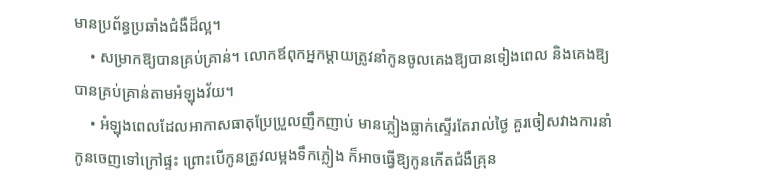មានប្រព័ន្ធប្រឆាំងជំងឺដ៏ល្អ។
    • សម្រាកឱ្យបានគ្រប់គ្រាន់។ លោកឪពុកអ្នកម្ដាយត្រូវនាំកូនចូលគេងឱ្យបានទៀងពេល និងគេងឱ្យបានគ្រប់គ្រាន់តាមអំឡុងវ័យ។
    • អំឡុងពេលដែលអាកាសធាតុប្រែប្រួលញឹកញាប់ មានភ្លៀងធ្លាក់ស្ទើរតែរាល់ថ្ងៃ គួរចៀសវាងការនាំកូនចេញទៅក្រៅផ្ទះ ព្រោះបើកូនត្រូវលម្អងទឹកភ្លៀង ក៏អាចធ្វើឱ្យកូនកើតជំងឺគ្រុន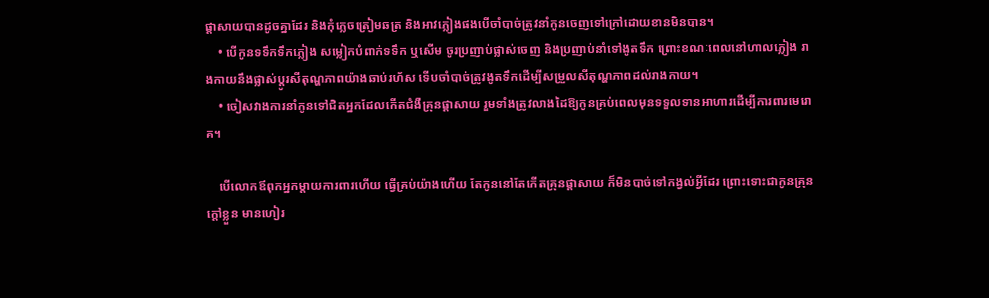ផ្ដាសាយបានដូចគ្នាដែរ និងកុំភ្លេចត្រៀមឆត្រ និងអាវភ្លៀងផងបើចាំបាច់ត្រូវនាំកូនចេញទៅក្រៅដោយខានមិនបាន។
    • បើកូនទទឹកទឹកភ្លៀង សម្លៀកបំពាក់ទទឹក ឬសើម ចូរប្រញាប់ផ្លាស់ចេញ និងប្រញាប់នាំទៅងូតទឹក ព្រោះខណៈពេលនៅហាលភ្លៀង រាងកាយនឹងផ្លាស់ប្ដូរសីតុណ្ហភាពយ៉ាងឆាប់រហ័ស ទើបចាំបាច់ត្រូវងូតទឹកដើម្បីសម្រួលសីតុណ្ហភាពដល់រាងកាយ។
    • ចៀសវាងការនាំកូនទៅជិតអ្នកដែលកើតជំងឺគ្រុនផ្ដាសាយ រួមទាំងត្រូវលាងដៃឱ្យកូនគ្រប់ពេលមុនទទួលទានអាហារដើម្បីការពារមេរោគ។

    បើលោកឪពុកអ្នកម្ដាយការពារហើយ ធ្វើគ្រប់យ៉ាងហើយ តែកូននៅតែកើតគ្រុនផ្ដាសាយ ក៏មិនបាច់ទៅកង្វល់អ្វីដែរ ព្រោះទោះជាកូនគ្រុនក្ដៅខ្លួន មានហៀរ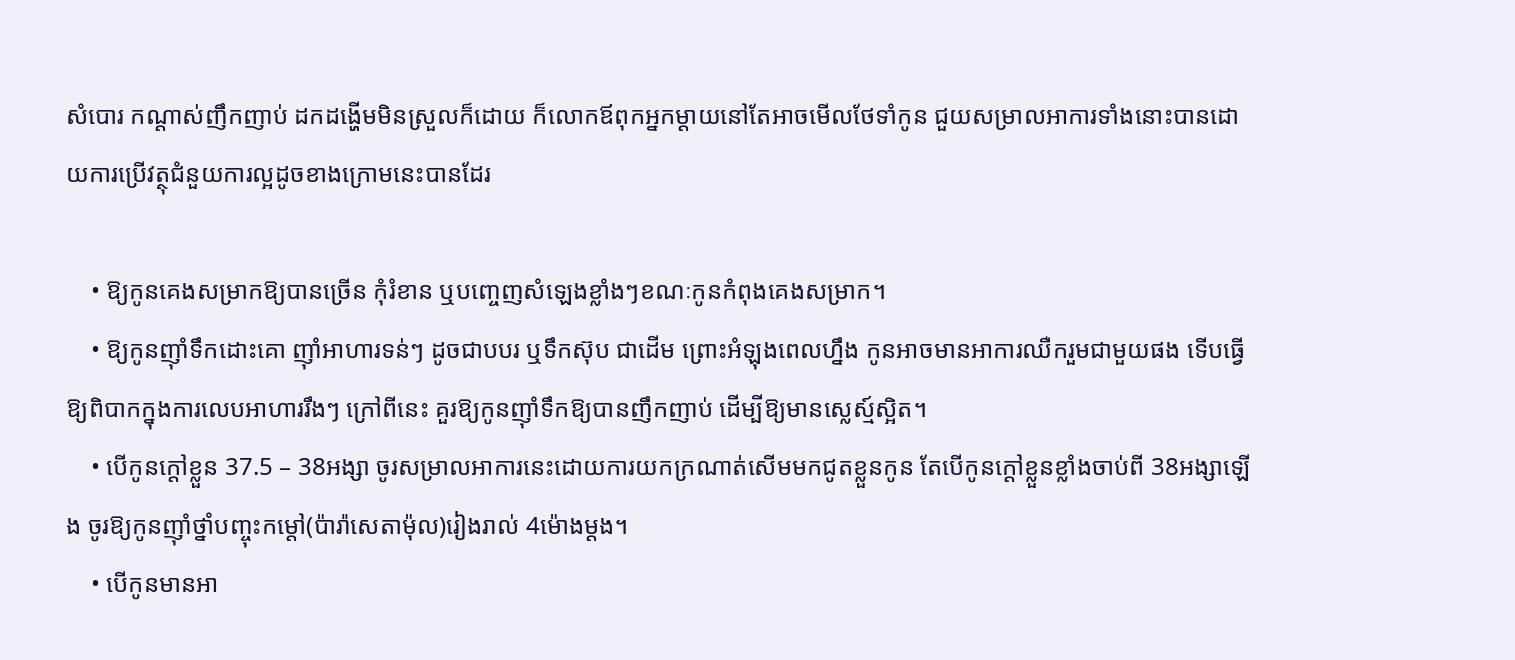សំបោរ កណ្ដាស់ញឹកញាប់ ដកដង្ហើមមិនស្រួលក៏ដោយ ក៏លោកឪពុកអ្នកម្ដាយនៅតែអាចមើលថែទាំកូន ជួយសម្រាលអាការទាំងនោះបានដោយការប្រើវត្ថុជំនួយការល្អដូចខាងក្រោមនេះបានដែរ

    • ឱ្យកូនគេងសម្រាកឱ្យបានច្រើន កុំរំខាន ឬបញ្ចេញសំឡេងខ្លាំងៗខណៈកូនកំពុងគេងសម្រាក។
    • ឱ្យកូនញ៉ាំទឹកដោះគោ ញ៉ាំអាហារទន់ៗ ដូចជាបបរ ឬទឹកស៊ុប ជាដើម ព្រោះអំឡុងពេលហ្នឹង កូនអាចមានអាការឈឺករួមជាមួយផង ទើបធ្វើឱ្យពិបាកក្នុងការលេបអាហាររឹងៗ ក្រៅពីនេះ គួរឱ្យកូនញ៉ាំទឹកឱ្យបានញឹកញាប់ ដើម្បីឱ្យមានស្លេស្ម៍ស្អិត។
    • បើកូនក្ដៅខ្លួន 37.5 – 38អង្សា ចូរសម្រាលអាការនេះដោយការយកក្រណាត់សើមមកជូតខ្លួនកូន តែបើកូនក្ដៅខ្លួនខ្លាំងចាប់ពី 38អង្សាឡើង ចូរឱ្យកូនញ៉ាំថ្នាំបញ្ចុះកម្ដៅ(ប៉ារ៉ាសេតាម៉ុល)រៀងរាល់ 4ម៉ោងម្ដង។
    • បើកូនមានអា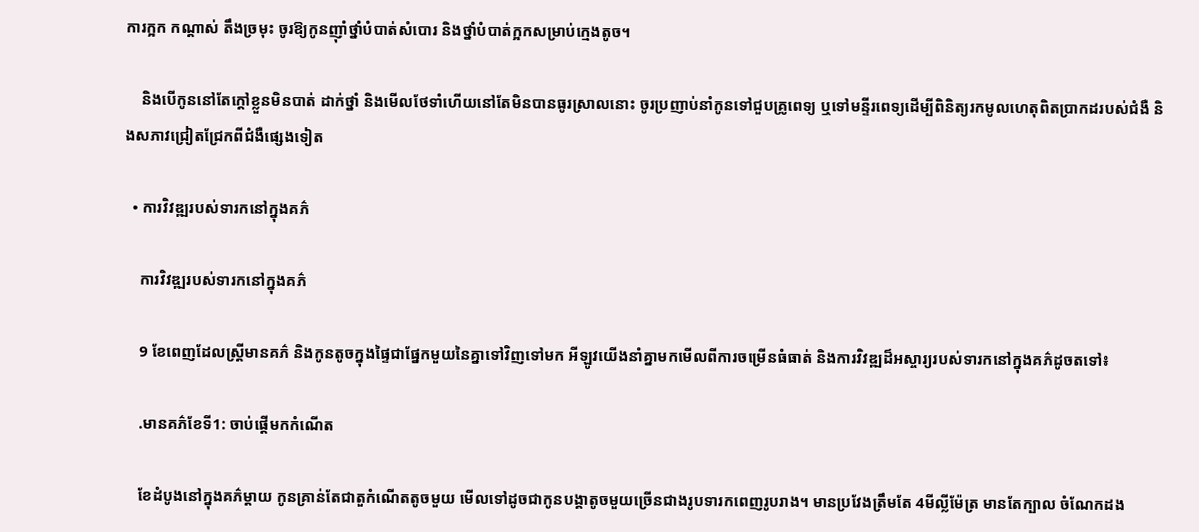ការក្អក កណ្ដាស់ តឹងច្រមុះ ចូរឱ្យកូនញ៉ាំថ្នាំបំបាត់សំបោរ និងថ្នាំបំបាត់ក្អកសម្រាប់ក្មេងតូច។

    និងបើកូននៅតែក្ដៅខ្លួនមិនបាត់ ដាក់ថ្នាំ និងមើលថែទាំហើយនៅតែមិនបានធូរស្រាលនោះ ចូរប្រញាប់នាំកូនទៅជួបគ្រូពេទ្យ ឬទៅមន្ទីរពេទ្យដើម្បីពិនិត្យរកមូលហេតុពិតប្រាកដរបស់ជំងឺ និងសភាវជ្រៀតជ្រែកពីជំងឺផ្សេងទៀត

  • ការវិវឌ្ឍរបស់ទារកនៅក្នុងគភ៌

    ការវិវឌ្ឍរបស់ទារកនៅក្នុងគភ៌

    9 ខែពេញដែលស្ត្រីមានគភ៌ និងកូនតូចក្នុងផ្ទៃជាផ្នែកមួយនៃគ្នាទៅវិញទៅមក អីឡូវយើងនាំគ្នាមកមើលពីការចម្រើនធំធាត់ និងការវិវឌ្ឍដ៏អស្ចារ្យរបស់ទារកនៅក្នុងគភ៌ដូចតទៅ៖

    .មានគភ៌ខែទី1: ចាប់ផ្តើមកកំណើត

    ខែដំបូងនៅក្នុងគភ៌ម្តាយ កូនគ្រាន់តែជាតួកំណើតតូចមួយ មើលទៅដូចជាកូនបង្គាតូចមួយច្រើនជាងរូបទារកពេញរូបរាង។ មានប្រវែងត្រឹមតែ 4មីល្លីម៉ែត្រ មានតែក្បាល ចំណែកដង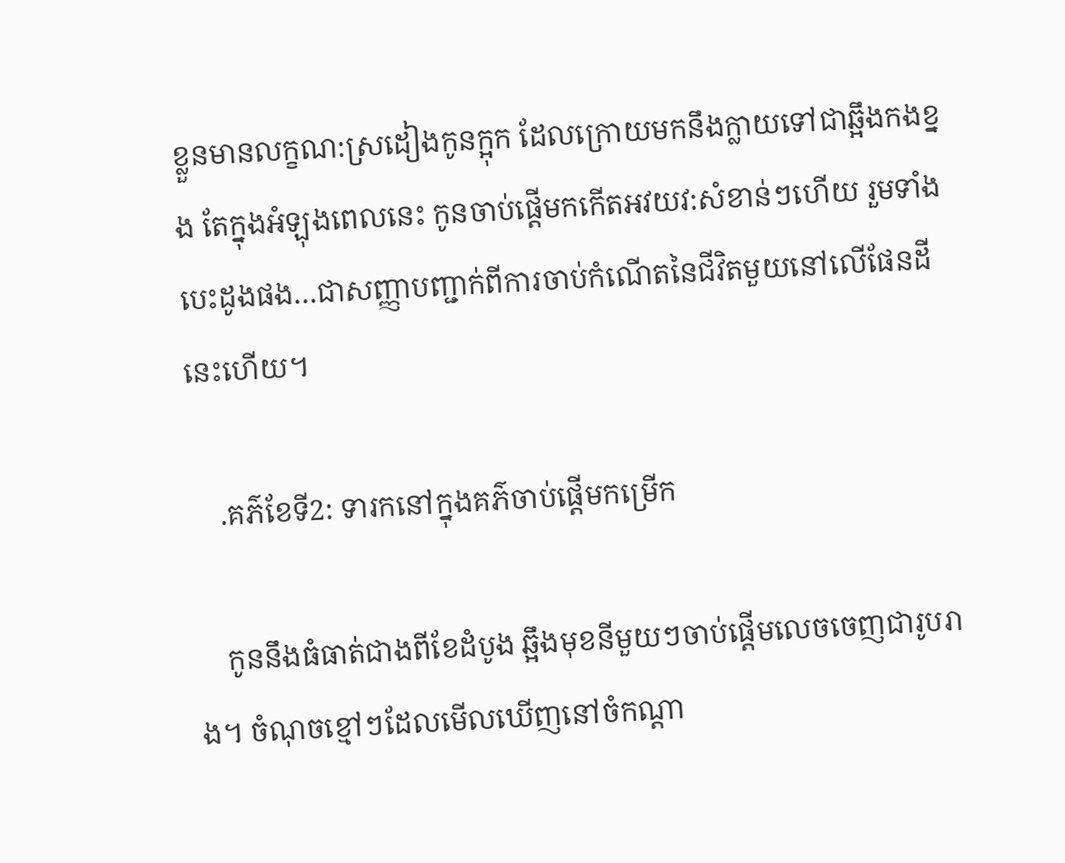ខ្លួនមានលក្ខណ:ស្រដៀងកូនក្អុក ដែលក្រោយមកនឹងក្លាយទៅជាឆ្អឹងកងខ្នង តែក្នុងអំឡុងពេលនេះ កូនចាប់ផ្តើមកកើតអវយវ:សំខាន់ៗហើយ រួមទាំងបេះដូងផង…ជាសញ្ញាបញ្ជាក់ពីការចាប់កំណើតនៃជីវិតមួយនៅលើផែនដីនេះហើយ។

    .គភ៌ខែទី2: ទារកនៅក្នុងគភ៌ចាប់ផ្តើមកម្រើក

    កូននឹងធំធាត់ជាងពីខែដំបូង ឆ្អឹងមុខនីមួយៗចាប់ផ្តើមលេចចេញជារូបរាង។ ចំណុចខ្មៅៗដែលមើលឃើញនៅចំកណ្តា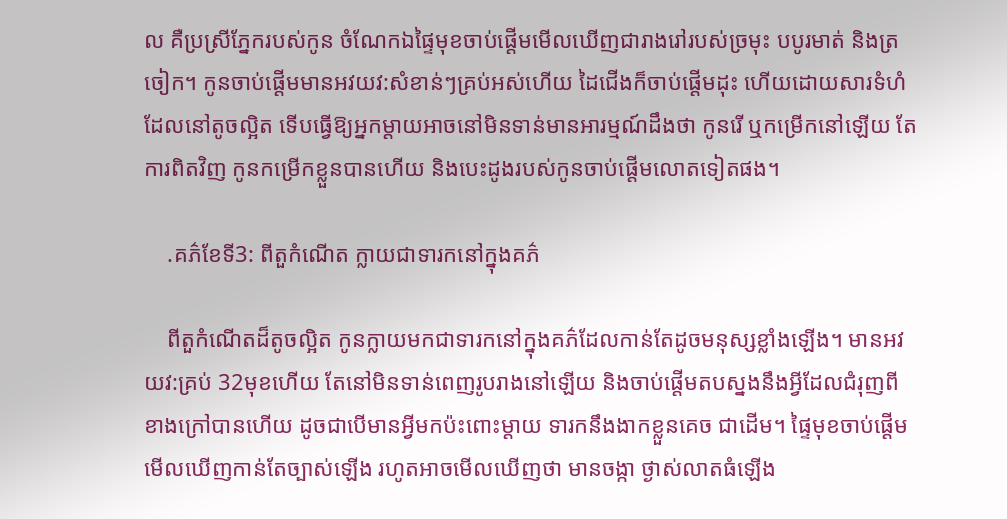ល គឺប្រស្រីភ្នែករបស់កូន ចំណែកឯផ្ទៃមុខចាប់ផ្តើមមើលឃើញជារាងរៅរបស់ច្រមុះ បបូរមាត់ និងត្រចៀក។ កូនចាប់ផ្តើមមានអវយវ:សំខាន់ៗគ្រប់អស់ហើយ ដៃជើងក៏ចាប់ផ្តើមដុះ ហើយដោយសារទំហំដែលនៅតូចល្អិត ទើបធ្វើឱ្យអ្នកម្តាយអាចនៅមិនទាន់មានអារម្មណ៍ដឹងថា កូនរើ ឬកម្រើកនៅឡើយ តែការពិតវិញ កូនកម្រើកខ្លួនបានហើយ និងបេះដូងរបស់កូនចាប់ផ្តើមលោតទៀតផង។

    .គភ៌ខែទី3: ពីតួកំណើត ក្លាយជាទារកនៅក្នុងគភ៌

    ពីតួកំណើតដ៏តូចល្អិត កូនក្លាយមកជាទារកនៅក្នុងគភ៌ដែលកាន់តែដូចមនុស្សខ្លាំងឡើង។ មានអវយវ:គ្រប់ 32មុខហើយ តែនៅមិនទាន់ពេញរូបរាងនៅឡើយ និងចាប់ផ្តើមតបស្នងនឹងអ្វីដែលជំរុញពីខាងក្រៅបានហើយ ដូចជាបើមានអ្វីមកប៉ះពោះម្តាយ ទារកនឹងងាកខ្លួនគេច ជាដើម។ ផ្ទៃមុខចាប់ផ្តើមមើលឃើញកាន់តែច្បាស់ឡើង រហូតអាចមើលឃើញថា មានចង្កា ថ្ងាស់លាតធំឡើង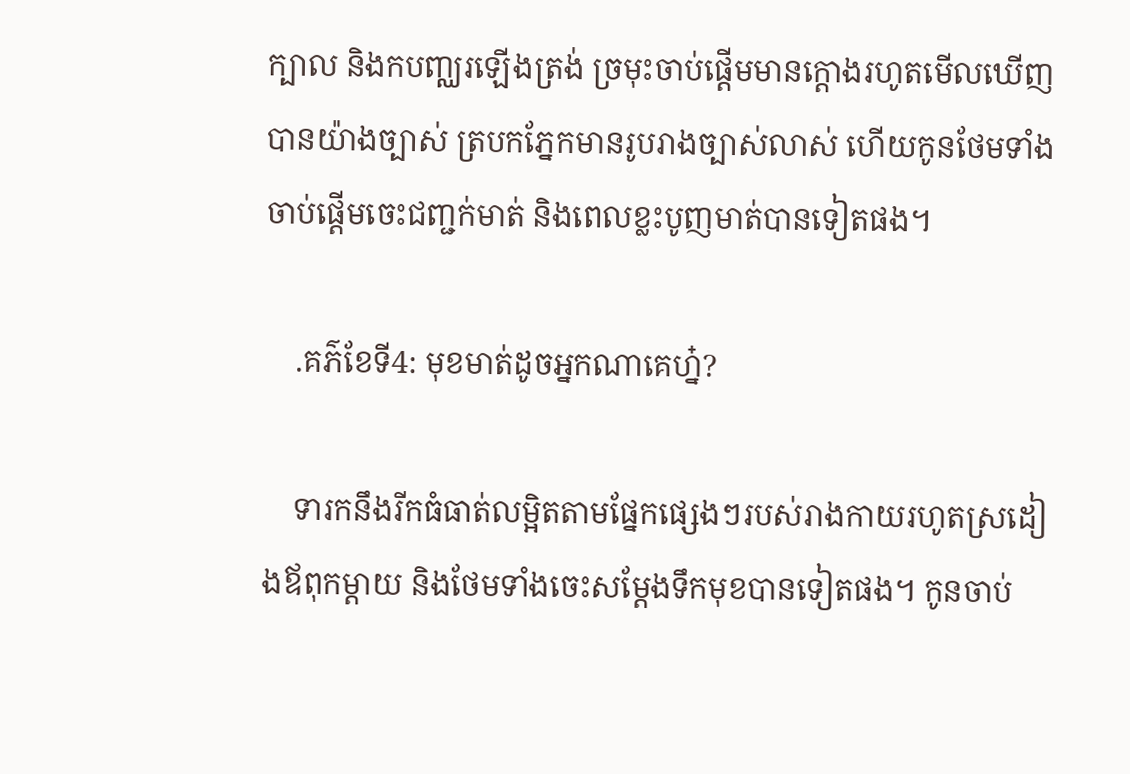ក្បាល និងកបញ្ឈរឡើងត្រង់ ច្រមុះចាប់ផ្តើមមានក្តោងរហូតមើលឃើញបានយ៉ាងច្បាស់ ត្របកភ្នែកមានរូបរាងច្បាស់លាស់ ហើយកូនថែមទាំងចាប់ផ្តើមចេះជញ្ជក់មាត់ និងពេលខ្លះបូញមាត់បានទៀតផង។

    .គភ៌ខែទី4: មុខមាត់ដូចអ្នកណាគេហ្ន៎?

    ទារកនឹងរីកធំធាត់លម្អិតតាមផ្នែកផ្សេងៗរបស់រាងកាយរហូតស្រដៀងឪពុកម្តាយ និងថែមទាំងចេះសម្តែងទឹកមុខបានទៀតផង។ កូនចាប់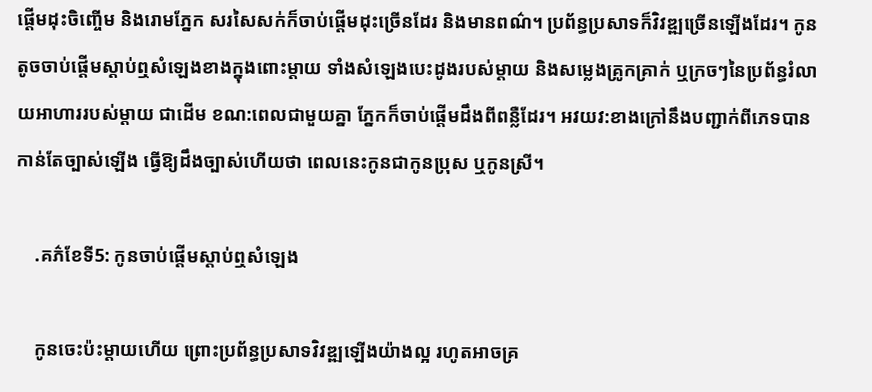ផ្តើមដុះចិញ្ចើម និងរោមភ្នែក សរសៃសក់ក៏ចាប់ផ្តើមដុះច្រើនដែរ និងមានពណ៌។ ប្រព័ន្ធប្រសាទក៏វិវឌ្ឍច្រើនឡើងដែរ។ កូនតូចចាប់ផ្តើមស្តាប់ឮសំឡេងខាងក្នុងពោះម្តាយ ទាំងសំឡេងបេះដូងរបស់ម្តាយ និងសម្លេងគ្រូកគ្រាក់ ឬក្រចៗនៃប្រព័ន្ធរំលាយអាហាររបស់ម្តាយ ជាដើម ខណ:ពេលជាមួយគ្នា ភ្នែកក៏ចាប់ផ្តើមដឹងពីពន្លឺដែរ។ អវយវ:ខាងក្រៅនឹងបញ្ជាក់ពីភេទបានកាន់តែច្បាស់ឡើង ធ្វើឱ្យដឹងច្បាស់ហើយថា ពេលនេះកូនជាកូនប្រុស ឬកូនស្រី។

    .គភ៌ខែទី5: កូនចាប់ផ្តើមស្តាប់ឮសំឡេង

    កូនចេះប៉ះម្តាយហើយ ព្រោះប្រព័ន្ធប្រសាទវិវឌ្ឍឡើងយ៉ាងល្អ រហូតអាចគ្រ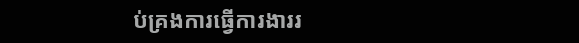ប់គ្រងការធ្វើការងាររ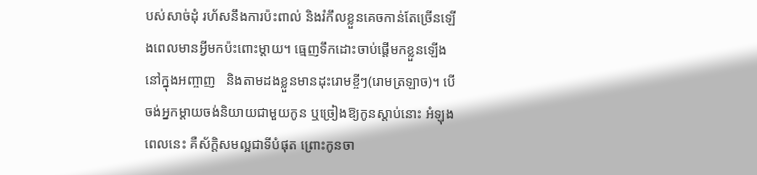បស់សាច់ដុំ រហ័សនឹងការប៉ះពាល់ និងរំកឹលខ្លួនគេចកាន់តែច្រើនឡើងពេលមានអ្វីមកប៉ះពោះម្តាយ។ ធ្មេញទឹកដោះចាប់ផ្តើមកខ្លួនឡើងនៅក្នុងអញ្ចាញ   និងតាមដងខ្លួនមានដុះរោមខ្ចីៗ(រោមត្រឡាច)។ បើចង់អ្នកម្តាយចង់និយាយជាមួយកូន ឬច្រៀងឱ្យកូនស្តាប់នោះ អំឡុងពេលនេះ គឺស័ក្តិសមល្អជាទីបំផុត ព្រោះកូនចា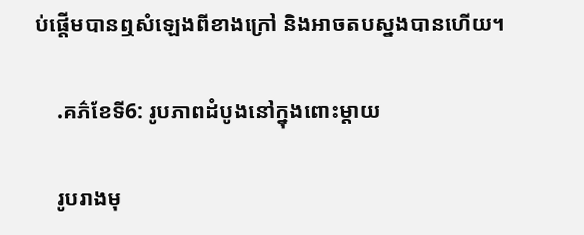ប់ផ្តើមបានឮសំឡេងពីខាងក្រៅ និងអាចតបស្នងបានហើយ។

    .គភ៌ខែទី6: រូបភាពដំបូងនៅក្នុងពោះម្តាយ

    រូបរាងមុ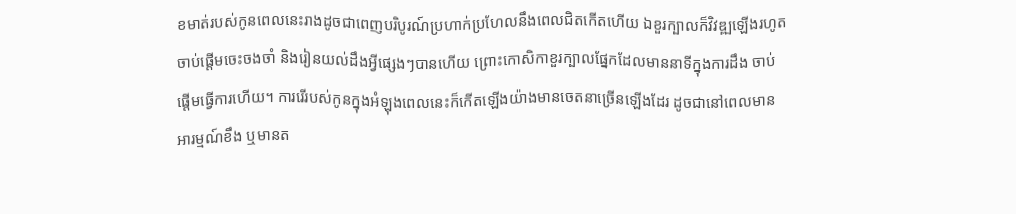ខមាត់របស់កូនពេលនេះរាងដូចជាពេញបរិបូរណ៍ប្រហាក់ប្រហែលនឹងពេលជិតកើតហើយ ឯខួរក្បាលក៏វិវឌ្ឍឡើងរហូតចាប់ផ្តើមចេះចងចាំ និងរៀនយល់ដឹងអ្វីផ្សេងៗបានហើយ ព្រោះកោសិកាខួរក្បាលផ្នែកដែលមាននាទីក្នុងការដឹង ចាប់ផ្តើមធ្វើការហើយ។ ការរើរបស់កូនក្នុងអំឡុងពេលនេះក៏កើតឡើងយ៉ាងមានចេតនាច្រើនឡើងដែរ ដូចជានៅពេលមានអារម្មណ៍ខឹង ឬមានត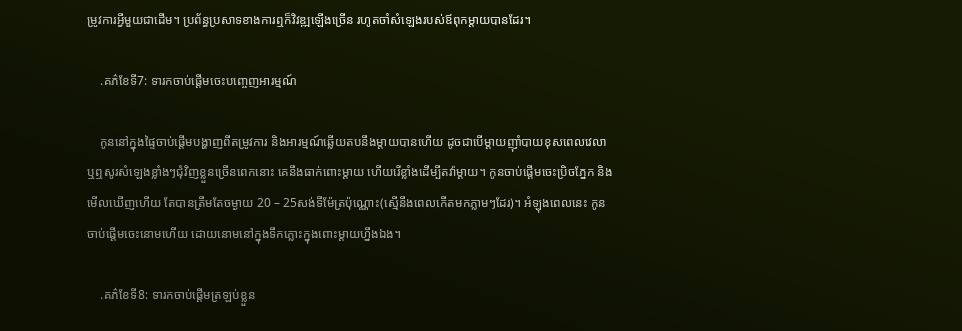ម្រូវការអ្វីមួយជាដើម។ ប្រព័ន្ធប្រសាទខាងការឮក៏វិវឌ្ឍឡើងច្រើន រហូតចាំសំឡេងរបស់ឪពុកម្តាយបានដែរ។

    .គភ៌ខែទី7: ទារកចាប់ផ្តើមចេះបញ្ចេញអារម្មណ៍

    កូននៅក្នុងផ្ទៃចាប់ផ្តើមបង្ហាញពីតម្រូវការ និងអារម្មណ៍ឆ្លើយតបនឹងម្តាយបានហើយ ដូចជាបើម្តាយញ៉ាំបាយខុសពេលវេលា ឬឮសូរសំឡេងខ្លាំងៗជុំវិញខ្លួនច្រើនពេកនោះ គេនឹងធាក់ពោះម្ដាយ ហើយរើខ្លាំងដើម្បីតវ៉ាម្តាយ។ កូនចាប់ផ្តើមចេះប្រិចភ្នែក និងមើលឃើញហើយ តែបានត្រឹមតែចម្ងាយ 20 – 25សង់ទីម៉ែត្រប៉ុណ្ណោះ(ស្មើនឹងពេលកើតមកភ្លាមៗដែរ)។ អំឡុងពេលនេះ កូនចាប់ផ្តើមចេះនោមហើយ ដោយនោមនៅក្នុងទឹកភ្លោះក្នុងពោះម្ដាយហ្នឹងឯង។

    .គភ៌ខែទី8: ទារកចាប់ផ្តើមត្រឡប់ខ្លួន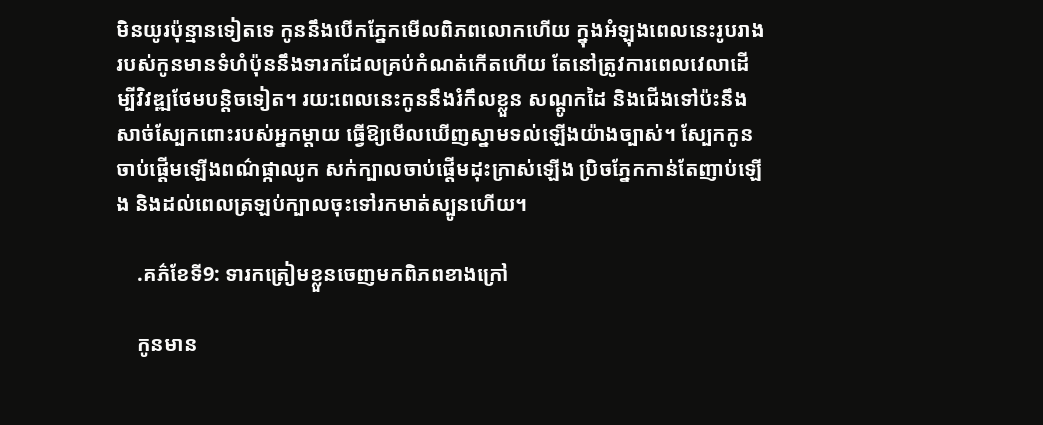មិនយូរប៉ុន្មានទៀតទេ កូននឹងបើកភ្នែកមើលពិភពលោកហើយ ក្នុងអំឡុងពេលនេះរូបរាងរបស់កូនមានទំហំប៉ុននឹងទារកដែលគ្រប់កំណត់កើតហើយ តែនៅត្រូវការពេលវេលាដើម្បីវិវឌ្ឍថែមបន្តិចទៀត។ រយ:ពេលនេះកូននឹងរំកឹលខ្លួន សណ្តូកដៃ និងជើងទៅប៉ះនឹងសាច់ស្បែកពោះរបស់អ្នកម្តាយ ធ្វើឱ្យមើលឃើញស្នាមទល់ឡើងយ៉ាងច្បាស់។ ស្បែកកូនចាប់ផ្តើមឡើងពណ៌ផ្កាឈូក សក់ក្បាលចាប់ផ្តើមដុះក្រាស់ឡើង ប្រិចភ្នែកកាន់តែញាប់ឡើង និងដល់ពេលត្រឡប់ក្បាលចុះទៅរកមាត់ស្បូនហើយ។

    .គភ៌ខែទី9: ទារកត្រៀមខ្លួនចេញមកពិភពខាងក្រៅ

    កូនមាន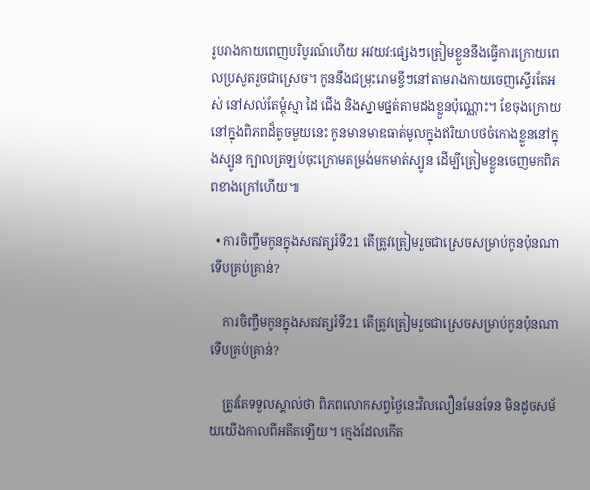រូបរាងកាយពេញបរិបូរណ៍ហើយ អវយវ:ផ្សេងៗត្រៀមខ្លួននឹងធ្វើការក្រោយពេលប្រសូតរួចជាស្រេច។ កូននឹងជម្រុះរោមខ្ចីៗនៅតាមរាងកាយចេញស្ទើរតែអស់ នៅសល់តែម្តុំស្មា ដៃ ជើង និងស្នាមផ្នត់តាមដងខ្លួនប៉ុណ្ណោះ។ ខែចុងក្រោយនៅក្នុងពិភពដ៏តូចមួយនេះ កូនមានមាឌធាត់មូលក្នុងឥរិយាបថចំកោងខ្លួននៅក្នុងស្បូន ក្បាលត្រឡប់ចុះក្រោមតម្រង់មកមាត់ស្បូន ដើម្បីត្រៀមខ្លួនចេញមកពិភពខាងក្រៅហើយ៕

  • ការចិញ្ចឹមកូនក្នុងសតវត្សរ៍ទី21 តើត្រូវត្រៀមរួចជាស្រេចសម្រាប់កូនប៉ុនណាទើបគ្រប់គ្រាន់?

    ការចិញ្ចឹមកូនក្នុងសតវត្សរ៍ទី21 តើត្រូវត្រៀមរួចជាស្រេចសម្រាប់កូនប៉ុនណាទើបគ្រប់គ្រាន់?

    ត្រូវតែទទួលស្គាល់ថា ពិភពលោកសព្វថ្ងៃនេះវិលលឿនមែនទែន មិនដូចសម័យយើងកាលពីអតីតឡើយ។ ក្មេងដែលកើត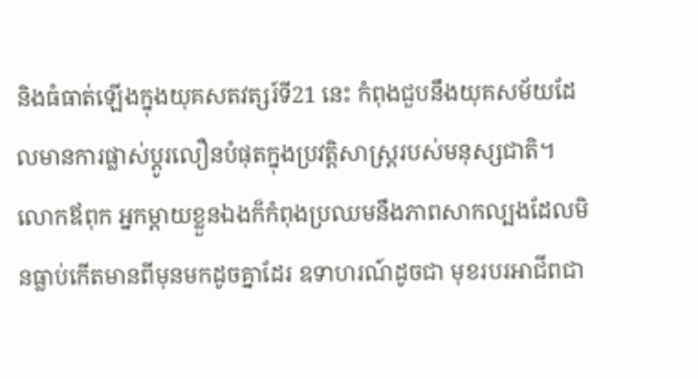និងធំធាត់ឡើងក្នុងយុគសតវត្សរ៍ទី21 នេះ កំពុងជួបនឹងយុគសម័យដែលមានការផ្លាស់ប្ដូរលឿនបំផុតក្នុងប្រវត្តិសាស្ត្ររបស់មនុស្សជាតិ។ លោកឪពុក អ្នកម្ដាយខ្លួនឯងក៏កំពុងប្រឈមនឹងភាពសាកល្បងដែលមិនធ្លាប់កើតមានពីមុនមកដូចគ្នាដែរ ឧទាហរណ៍ដូចជា មុខរបរអាជីពជា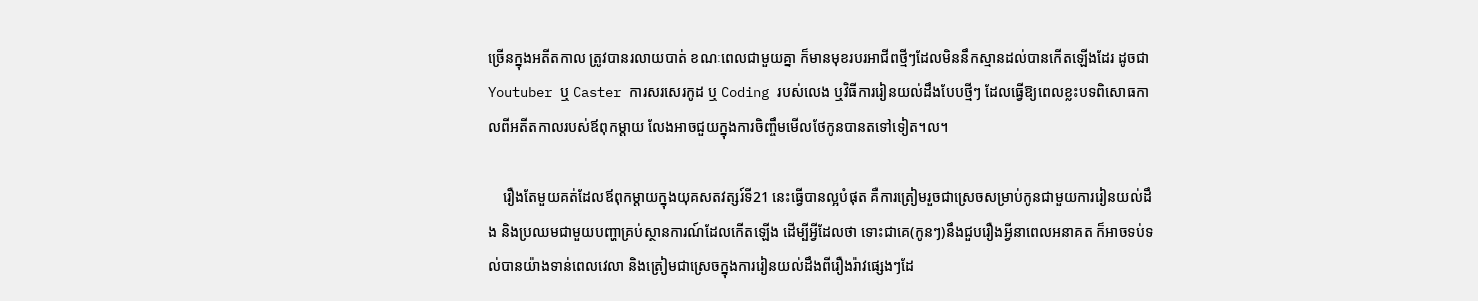ច្រើនក្នុងអតីតកាល ត្រូវបានរលាយបាត់ ខណៈពេលជាមួយគ្នា ក៏មានមុខរបរអាជីពថ្មីៗដែលមិននឹកស្មានដល់បានកើតឡើងដែរ ដូចជា Youtuber ឬ Caster ការសរសេរកូដ ឬ Coding របស់លេង ឬវិធីការរៀនយល់ដឹងបែបថ្មីៗ ដែលធ្វើឱ្យពេលខ្លះបទពិសោធកាលពីអតីតកាលរបស់ឪពុកម្ដាយ លែងអាចជួយក្នុងការចិញ្ចឹមមើលថែកូនបានតទៅទៀត។ល។

    រឿងតែមួយគត់ដែលឪពុកម្ដាយក្នុងយុគសតវត្សរ៍ទី21 នេះធ្វើបានល្អបំផុត គឺការត្រៀមរួចជាស្រេចសម្រាប់កូនជាមួយការរៀនយល់ដឹង និងប្រឈមជាមួយបញ្ហាគ្រប់ស្ថានការណ៍ដែលកើតឡើង ដើម្បីអ្វីដែលថា ទោះជាគេ(កូនៗ)នឹងជួបរឿងអ្វីនាពេលអនាគត ក៏អាចទប់ទល់បានយ៉ាងទាន់ពេលវេលា និងត្រៀមជាស្រេចក្នុងការរៀនយល់ដឹងពីរឿងរ៉ាវផ្សេងៗដែ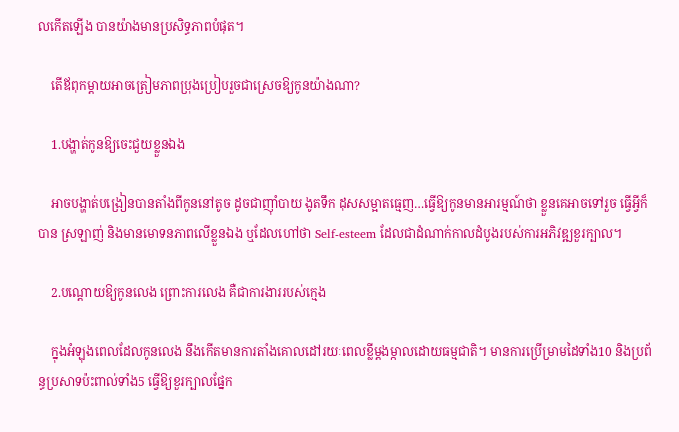លកើតឡើង បានយ៉ាងមានប្រសិទ្ធភាពបំផុត។

    តើឪពុកម្ដាយអាចត្រៀមភាពប្រុងប្រៀបរួចជាស្រេចឱ្យកូនយ៉ាងណា?

    1.បង្ហាត់កូនឱ្យចេះជួយខ្លួនឯង

    អាចបង្ហាត់បង្រៀនបានតាំងពីកូននៅតូច ដូចជាញ៉ាំបាយ ងូតទឹក ដុសសម្អាតធ្មេញ…ធ្វើឱ្យកូនមានអារម្មណ៍ថា ខ្លួនគេអាចទៅរួច ធ្វើអ្វីក៏បាន ស្រឡាញ់ និងមានមោទនភាពលើខ្លួនឯង ឬដែលហៅថា Self-esteem ដែលជាដំណាក់កាលដំបូងរបស់ការអភិវឌ្ឍខួរក្បាល។

    2.បណ្ដោយឱ្យកូនលេង ព្រោះការលេង គឺជាការងាររបស់ក្មេង

    ក្នុងអំឡុងពេលដែលកូនលេង នឹងកើតមានការតាំងគោលដៅរយៈពេលខ្លីម្ដងម្កាលដោយធម្មជាតិ។ មានការប្រើម្រាមដៃទាំង10 និងប្រព័ន្ធប្រសាទប៉ះពាល់ទាំង5 ធ្វើឱ្យខួរក្បាលផ្នែក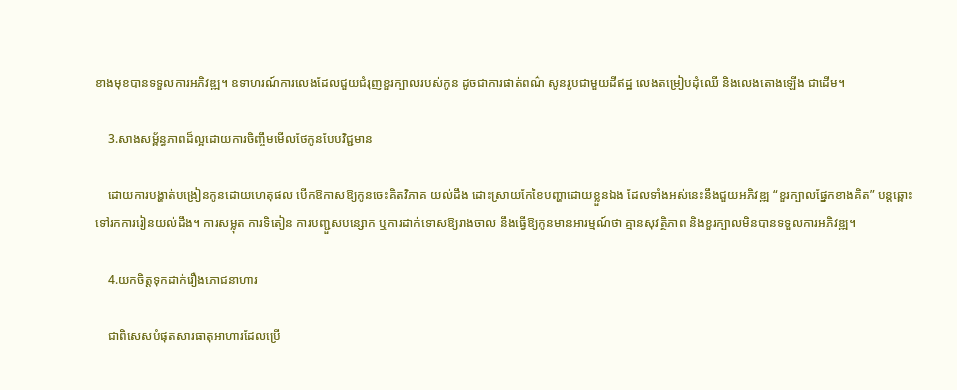ខាងមុខបានទទួលការអភិវឌ្ឍ។ ឧទាហរណ៍ការលេងដែលជួយជំរុញខួរក្បាលរបស់កូន ដូចជាការផាត់ពណ៌ សូនរូបជាមួយដីឥដ្ឋ លេងតម្រៀបដុំឈើ និងលេងតោងឡើង ជាដើម។

    3.សាងសម្ព័ន្ធភាពដ៏ល្អដោយការចិញ្ចឹមមើលថែកូនបែបវិជ្ជមាន

    ដោយការបង្ហាត់បង្រៀនកូនដោយហេតុផល បើកឱកាសឱ្យកូនចេះគិតវិភាគ យល់ដឹង ដោះស្រាយកែខៃបញ្ហាដោយខ្លួនឯង ដែលទាំងអស់នេះនឹងជួយអភិវឌ្ឍ “ខួរក្បាលផ្នែកខាងគិត” បន្តឆ្ពោះទៅរកការរៀនយល់ដឹង។ ការសម្លុត ការទិតៀន ការបញ្ជួសបន្សោក ឬការដាក់ទោសឱ្យរាងចាល នឹងធ្វើឱ្យកូនមានអារម្មណ៍ថា គ្មានសុវត្ថិភាព និងខួរក្បាលមិនបានទទួលការអភិវឌ្ឍ។

    4.យកចិត្តទុកដាក់រឿងភោជនាហារ

    ជាពិសេសបំផុតសារធាតុអាហារដែលប្រើ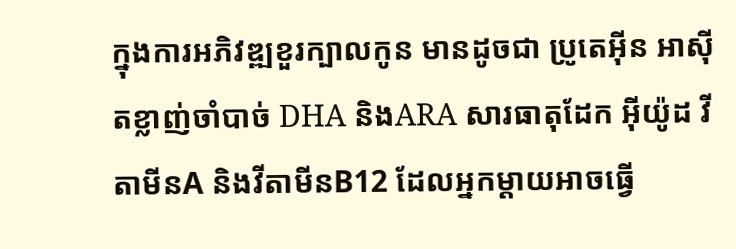ក្នុងការអភិវឌ្ឍខួរក្បាលកូន មានដូចជា ប្រូតេអ៊ីន អាស៊ីតខ្លាញ់ចាំបាច់ DHA និងARA សារធាតុដែក អ៊ីយ៉ូដ វីតាមីនA និងវីតាមីនB12 ដែលអ្នកម្ដាយអាចធ្វើ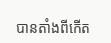បានតាំងពីកើត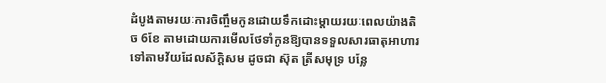ដំបូងតាមរយៈការចិញ្ចឹមកូនដោយទឹកដោះម្ដាយរយៈពេលយ៉ាងតិច 6ខែ តាមដោយការមើលថែទាំកូនឱ្យបានទទួលសារធាតុអាហារទៅតាមវ័យដែលស័ក្តិសម ដូចជា ស៊ុត ត្រីសមុទ្រ បន្លែ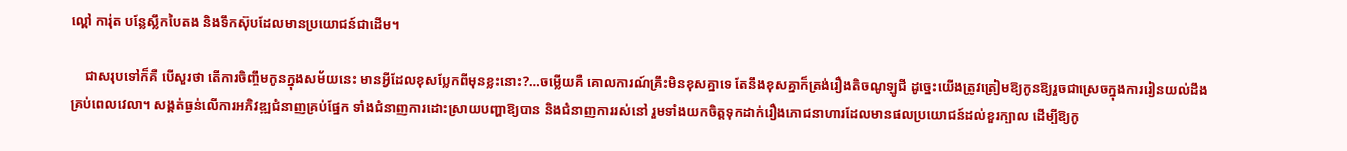ល្ពៅ ការ់ុត បន្លែស្លឹកបៃតង និងទឹកស៊ុបដែលមានប្រយោជន៍ជាដើម។

    ជាសរុបទៅក៏គឺ បើសួរថា តើការចិញ្ចឹមកូនក្នុងសម័យនេះ មានអ្វីដែលខុសប្លែកពីមុនខ្លះនោះ?…ចម្លើយគឺ គោលការណ៍គ្រឹះមិនខុសគ្នាទេ តែនឹងខុសគ្នាក៏ត្រង់រឿងតិចណូឡូជី ដូច្នេះយើងត្រូវត្រៀមឱ្យកូនឱ្យរួចជាស្រេចក្នុងការរៀនយល់ដឹងគ្រប់ពេលវេលា។ សង្គត់ធ្ងន់លើការអភិវឌ្ឍជំនាញគ្រប់ផ្នែក ទាំងជំនាញការដោះស្រាយបញ្ហាឱ្យបាន និងជំនាញការរស់នៅ រួមទាំងយកចិត្តទុកដាក់រឿងភោជនាហារដែលមានផលប្រយោជន៍ដល់ខួរក្បាល ដើម្បីឱ្យកូ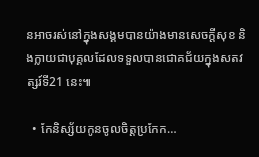នអាចរស់នៅក្នុងសង្គមបានយ៉ាងមានសេចក្ដីសុខ និងក្លាយជាបុគ្គលដែលទទួលបានជោគជ័យក្នុងសតវត្សរ៍ទី21 នេះ៕

  • កែនិស្ស័យកូនចូលចិត្តប្រកែក…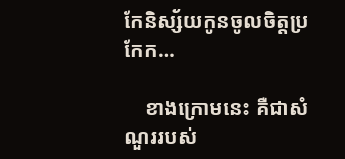កែនិស្ស័យកូនចូលចិត្តប្រកែក…

    ខាងក្រោមនេះ គឺជាសំណួររបស់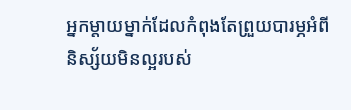អ្នកម្តាយម្នាក់ដែលកំពុងតែព្រួយបារម្ភអំពីនិស្ស័យមិនល្អរបស់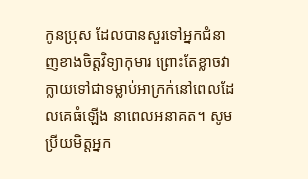កូនប្រុស ដែលបានសួរទៅអ្នកជំនាញខាងចិត្តវិទ្យាកុមារ ព្រោះតែខ្លាចវាក្លាយទៅជាទម្លាប់អាក្រក់នៅពេលដែលគេធំឡើង នាពេលអនាគត។ សូមប្រីយមិត្តអ្នក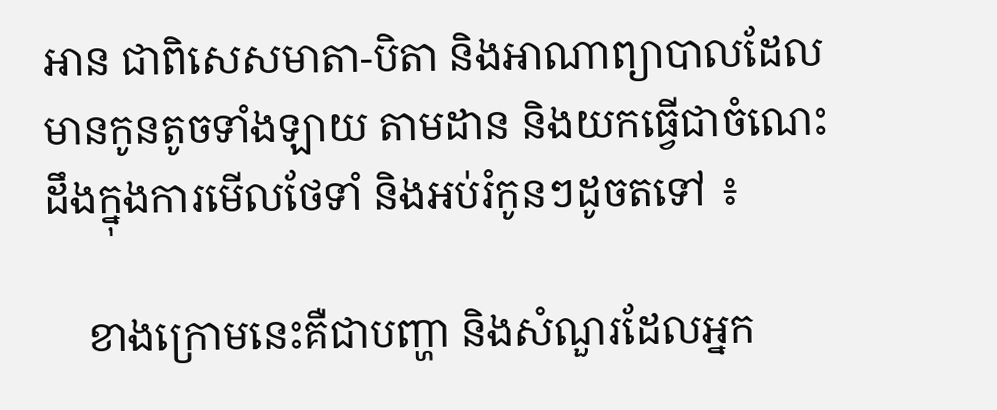អាន ជាពិសេសមាតា-បិតា និងអាណាព្យាបាលដែលមានកូនតូចទាំងឡាយ តាមដាន និងយកធ្វើជាចំណេះដឹងក្នុងការមើលថែទាំ និងអប់រំកូនៗដូចតទៅ ៖

    ខាងក្រោមនេះគឺជាបញ្ហា និងសំណួរដែលអ្នក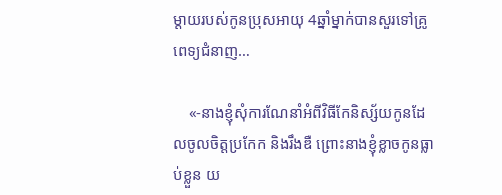ម្ដាយរបស់កូនប្រុសអាយុ 4ឆ្នាំម្នាក់បានសួរទៅគ្រូពេទ្យជំនាញ…

    «-នាងខ្ញុំសុំការណែនាំអំពីវិធីកែនិស្ស័យកូនដែលចូលចិត្តប្រកែក និងរឹងឌឺ ព្រោះនាងខ្ញុំខ្លាចកូនធ្លាប់ខ្លួន យ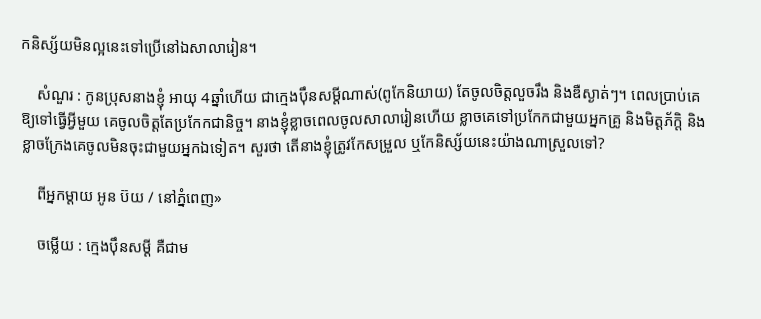កនិស្ស័យមិនល្អនេះទៅប្រើនៅឯសាលារៀន។

    សំណួរ : កូនប្រុសនាងខ្ញុំ អាយុ 4ឆ្នាំហើយ ជាក្មេងប៉ឹនសម្ដីណាស់(ពូកែនិយាយ) តែចូលចិត្តលួចរឹង និងឌឺស្ងាត់ៗ។ ពេលប្រាប់គេឱ្យទៅធ្វើអ្វីមួយ គេចូលចិត្តតែប្រកែកជានិច្ច។ នាងខ្ញុំខ្លាចពេលចូលសាលារៀនហើយ ខ្លាចគេទៅប្រកែកជាមួយអ្នកគ្រូ និងមិត្តភ័ក្តិ និងខ្លាចក្រែងគេចូលមិនចុះជាមួយអ្នកឯទៀត។ សួរថា តើនាងខ្ញុំត្រូវកែសម្រួល ឬកែនិស្ស័យនេះយ៉ាងណាស្រួលទៅ?

    ពីអ្នកម្តាយ អូន ប៊យ / នៅភ្នំពេញ»

    ចម្លើយ : ក្មេងប៉ឹនសម្ដី គឺជាម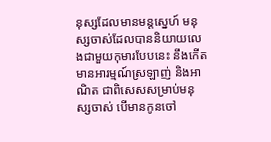នុស្សដែលមានមន្តស្នេហ៍ មនុស្សចាស់ដែលបាននិយាយលេងជាមួយកុមារបែបនេះ នឹងកើតមានអារម្មណ៍ស្រឡាញ់ និងអាណិត ជាពិសេសសម្រាប់មនុស្សចាស់ បើមានកូនចៅ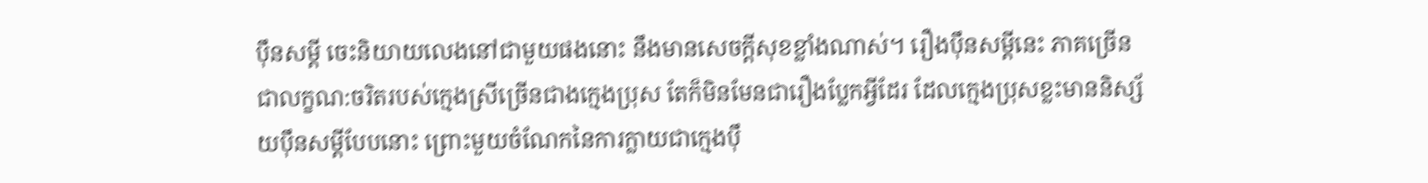ប៉ឹនសម្ដី ចេះនិយាយលេងនៅជាមួយផងនោះ នឹងមានសេចក្តីសុខខ្លាំងណាស់។ រឿងប៉ឹនសម្ដីនេះ ភាគច្រើន ជាលក្ខណ:ចរិតរបស់ក្មេងស្រីច្រើនជាងក្មេងប្រុស តែក៏មិនមែនជារឿងប្លែកអ្វីដែរ ដែលក្មេងប្រុសខ្លះមាននិស្ស័យប៉ឹនសម្ដីបែបនោះ ព្រោះមួយចំណែកនៃការក្លាយជាក្មេងប៉ឹ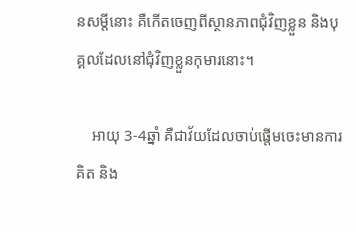នសម្ដីនោះ គឺកើតចេញពីស្ថានភាពជុំវិញខ្លួន និងបុគ្គលដែលនៅជុំវិញខ្លួនកុមារនោះ។

    អាយុ 3-4ឆ្នាំ គឺជាវ័យដែលចាប់ផ្តើមចេះមានការគិត និង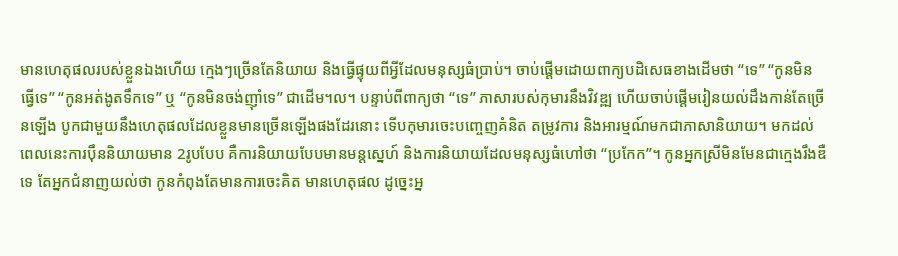មានហេតុផលរបស់ខ្លួនឯងហើយ ក្មេងៗច្រើនតែនិយាយ និងធ្វើផ្ទុយពីអ្វីដែលមនុស្សធំប្រាប់។ ចាប់ផ្តើមដោយពាក្យបដិសេធខាងដើមថា “ទេ” “កូនមិនធ្វើទេ” “កូនអត់ងូតទឹកទេ” ឬ “កូនមិនចង់ញ៉ាំទេ” ជាដើម។ល។ បន្ទាប់ពីពាក្យថា “ទេ” ភាសារបស់កុមារនឹងវិវឌ្ឍ ហើយចាប់ផ្តើមរៀនយល់ដឹងកាន់តែច្រើនឡើង បូកជាមួយនឹងហេតុផលដែលខ្លួនមានច្រើនឡើងផងដែរនោះ ទើបកុមារចេះបញ្ចេញគំនិត តម្រូវការ និងអារម្មណ៍មកជាភាសានិយាយ។ មកដល់ពេលនេះការប៉ឹននិយាយមាន 2រូបបែប គឺការនិយាយបែបមានមន្តស្នេហ៍ និងការនិយាយដែលមនុស្សធំហៅថា “ប្រកែក”។ កូនអ្នកស្រីមិនមែនជាក្មេងរឹងឌឺទេ តែអ្នកជំនាញយល់ថា កូនកំពុងតែមានការចេះគិត មានហេតុផល ដូច្នេះអ្ន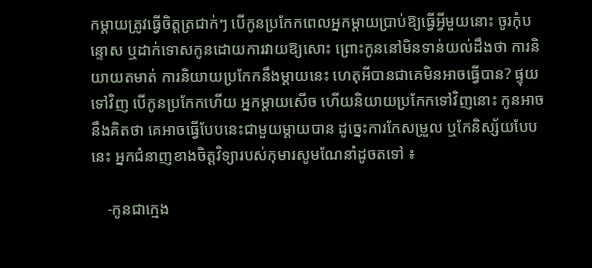កម្តាយត្រូវធ្វើចិត្តត្រជាក់ៗ បើកូនប្រកែកពេលអ្នកម្តាយប្រាប់ឱ្យធ្វើអ្វីមួយនោះ ចូរកុំបន្ទោស ឬដាក់ទោសកូនដោយការវាយឱ្យសោះ ព្រោះកូននៅមិនទាន់យល់ដឹងថា ការនិយាយតមាត់ ការនិយាយប្រកែកនឹងម្តាយនេះ ហេតុអីបានជាគេមិនអាចធ្វើបាន? ផ្ទុយទៅវិញ បើកូនប្រកែកហើយ អ្នកម្តាយសើច ហើយនិយាយប្រកែកទៅវិញនោះ កូនអាចនឹងគិតថា គេអាចធ្វើបែបនេះជាមួយម្តាយបាន ដូច្នេះការកែសម្រួល ឬកែនិស្ស័យបែបនេះ អ្នកជំនាញខាងចិត្តវិទ្យារបស់កុមារសូមណែនាំដូចតទៅ ៖

    -កូនជាក្មេង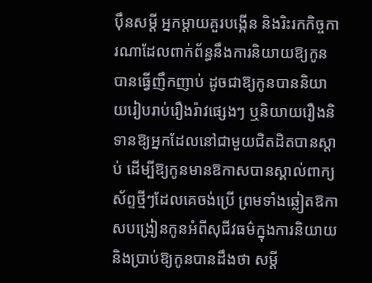ប៉ឹនសម្ដី អ្នកម្តាយគួរបង្កើន និងរិះរកកិច្ចការណាដែលពាក់ព័ន្ធនឹងការនិយាយឱ្យកូនបានធ្វើញឹកញាប់ ដូចជាឱ្យកូនបាននិយាយរៀបរាប់រឿងរ៉ាវផ្សេងៗ ឬនិយាយរឿងនិទានឱ្យអ្នកដែលនៅជាមួយជិតដិតបានស្តាប់ ដើម្បីឱ្យកូនមានឱកាសបានស្គាល់ពាក្យស័ព្ទថ្មីៗដែលគេចង់ប្រើ ព្រមទាំងឆ្លៀតឱកាសបង្រៀនកូនអំពីសុជីវធម៌ក្នុងការនិយាយ និងប្រាប់ឱ្យកូនបានដឹងថា សម្ដី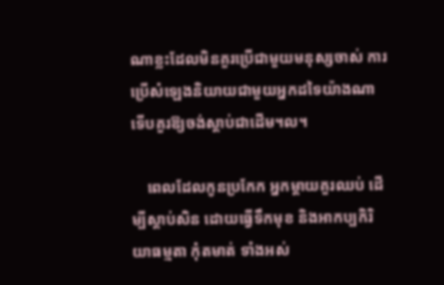ណាខ្លះដែលមិនគួរប្រើជាមួយមនុស្សចាស់ ការប្រើសំឡេងនិយាយជាមួយអ្នកដទៃយ៉ាងណា ទើបគួរឱ្យចង់ស្តាប់ជាដើម។ល។

    ពេលដែលកូនប្រកែក អ្នកម្តាយគួរឈប់ ដើម្បីស្តាប់សិន ដោយធ្វើទឹកមុខ និងអាកប្បកិរិយាធម្មតា កុំតមាត់ ទាំងអស់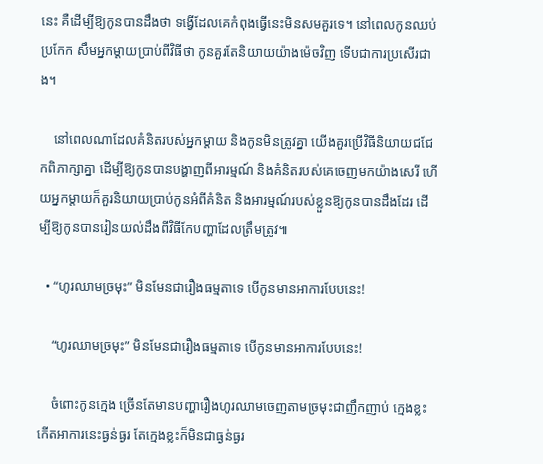នេះ គឺដើម្បីឱ្យកូនបានដឹងថា ទង្វើដែលគេកំពុងធ្វើនេះមិនសមគួរទេ។ នៅពេលកូនឈប់ប្រកែក សឹមអ្នកម្ដាយប្រាប់ពីវិធីថា កូនគួរតែនិយាយយ៉ាងម៉េចវិញ ទើបជាការប្រសើរជាង។

    នៅពេលណាដែលគំនិតរបស់អ្នកម្តាយ និងកូនមិនត្រូវគ្នា យើងគួរប្រើវិធីនិយាយជជែកពិភាក្សាគ្នា ដើម្បីឱ្យកូនបានបង្ហាញពីអារម្មណ៍ និងគំនិតរបស់គេចេញមកយ៉ាងសេរី ហើយអ្នកម្តាយក៏គួរនិយាយប្រាប់កូនអំពីគំនិត និងអារម្មណ៍របស់ខ្លួនឱ្យកូនបានដឹងដែរ ដើម្បីឱ្យកូនបានរៀនយល់ដឹងពីវិធីកែបញ្ហាដែលត្រឹមត្រូវ៕

  • “ហូរឈាមច្រមុះ” មិនមែនជារឿងធម្មតាទេ បើកូនមានអាការបែបនេះ!

    “ហូរឈាមច្រមុះ” មិនមែនជារឿងធម្មតាទេ បើកូនមានអាការបែបនេះ!

    ចំពោះកូនក្មេង ច្រើនតែមានបញ្ហារឿងហូរឈាមចេញតាមច្រមុះជាញឹកញាប់ ក្មេងខ្លះកើតអាការនេះធ្ងន់ធ្ងរ តែក្មេងខ្លះក៏មិនជាធ្ងន់ធ្ងរ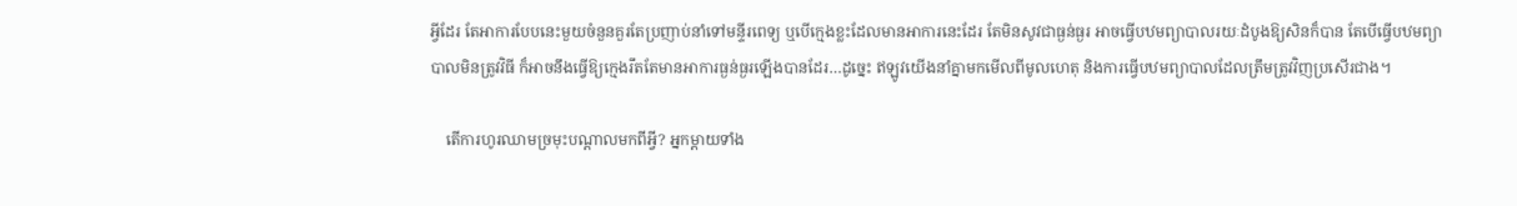អ្វីដែរ តែអាការបែបនេះមួយចំនួនគួរតែប្រញាប់នាំទៅមន្ទីរពេទ្យ ឬបើក្មេងខ្លះដែលមានអាការនេះដែរ តែមិនសូវជាធ្ងន់ធ្ងរ អាចធ្វើបឋមព្យាបាលរយៈដំបូងឱ្យសិនក៏បាន តែបើធ្វើបឋមព្យាបាលមិនត្រូវវិធី ក៏អាចនឹងធ្វើឱ្យក្មេងរឹតតែមានអាការធ្ងន់ធ្ងរឡើងបានដែរ…ដូច្នេះ ឥឡូវយើងនាំគ្នាមកមើលពីមូលហេតុ និងការធ្វើបឋមព្យាបាលដែលត្រឹមត្រូវវិញប្រសើរជាង។

    តើការហូរឈាមច្រមុះបណ្ដាលមកពីអ្វី? អ្នកម្ដាយទាំង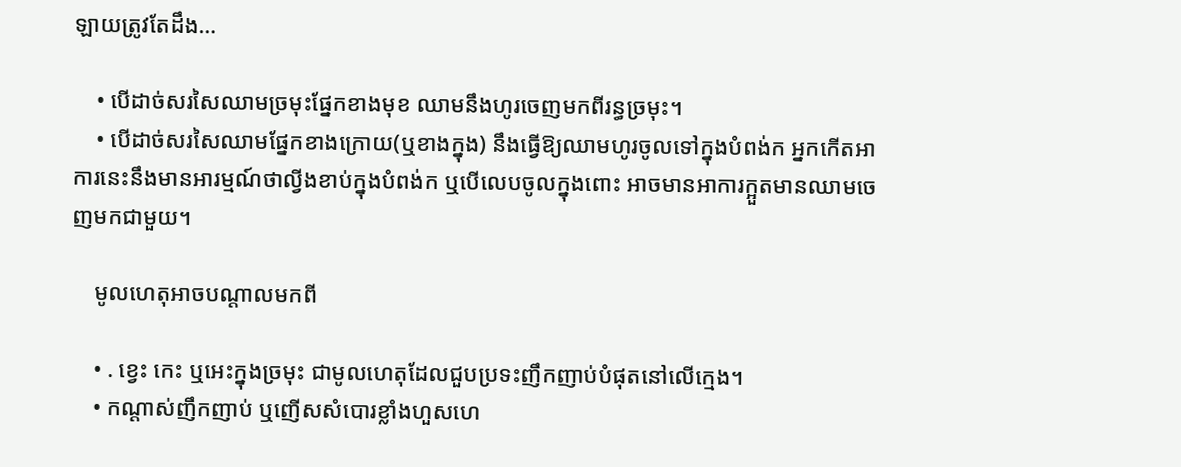ឡាយត្រូវតែដឹង…

    • បើដាច់សរសៃឈាមច្រមុះផ្នែកខាងមុខ ឈាមនឹងហូរចេញមកពីរន្ធច្រមុះ។
    • បើដាច់សរសៃឈាមផ្នែកខាងក្រោយ(ឬខាងក្នុង) នឹងធ្វើឱ្យឈាមហូរចូលទៅក្នុងបំពង់ក អ្នកកើតអាការនេះនឹងមានអារម្មណ៍ថាល្វីងខាប់ក្នុងបំពង់ក ឬបើលេបចូលក្នុងពោះ អាចមានអាការក្អួតមានឈាមចេញមកជាមួយ។

    មូលហេតុអាចបណ្ដាលមកពី

    • . ខ្វេះ កេះ ឬអេះក្នុងច្រមុះ ជាមូលហេតុដែលជួបប្រទះញឹកញាប់បំផុតនៅលើក្មេង។
    • កណ្ដាស់ញឹកញាប់ ឬញើសសំបោរខ្លាំងហួសហេ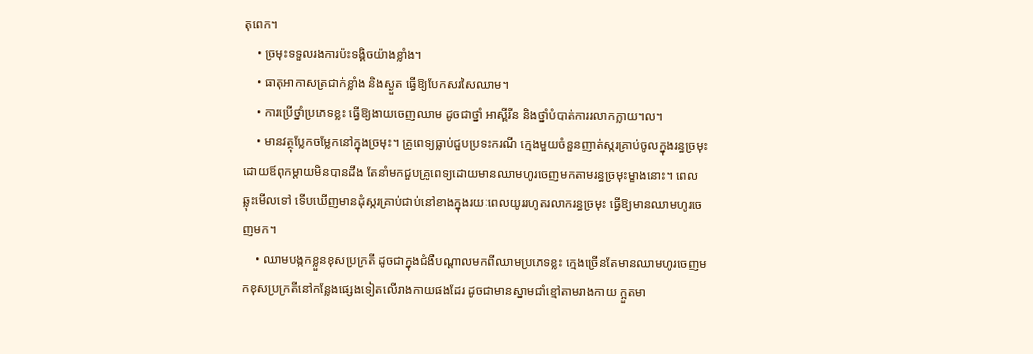តុពេក។
    • ច្រមុះទទួលរងការប៉ះទង្គិចយ៉ាងខ្លាំង។
    • ធាតុអាកាសត្រជាក់ខ្លាំង និងស្ងួត ធ្វើឱ្យបែកសរសៃឈាម។
    • ការប្រើថ្នាំប្រភេទខ្លះ ធ្វើឱ្យងាយចេញឈាម ដូចជាថ្នាំ អាស្ពីរីន និងថ្នាំបំបាត់ការរលាកក្លាយ។ល។
    • មានវត្ថុប្លែកចម្លែកនៅក្នុងច្រមុះ។ គ្រូពេទ្យធ្លាប់ជួបប្រទះករណី ក្មេងមួយចំនួនញាត់ស្ករគ្រាប់ចូលក្នុងរន្ធច្រមុះដោយឪពុកម្ដាយមិនបានដឹង តែនាំមកជួបគ្រូពេទ្យដោយមានឈាមហូរចេញមកតាមរន្ធច្រមុះម្ខាងនោះ។ ពេលឆ្លុះមើលទៅ ទើបឃើញមានដុំស្ករគ្រាប់ជាប់នៅខាងក្នុងរយៈពេលយូររហូតរលាករន្ធច្រមុះ ធ្វើឱ្យមានឈាមហូរចេញមក។
    • ឈាមបង្កកខ្លួនខុសប្រក្រតី ដូចជាក្នុងជំងឺបណ្ដាលមកពីឈាមប្រភេទខ្លះ ក្មេងច្រើនតែមានឈាមហូរចេញមកខុសប្រក្រតីនៅកន្លែងផ្សេងទៀតលើរាងកាយផងដែរ ដូចជាមានស្នាមជាំខ្មៅតាមរាងកាយ ក្អួតមា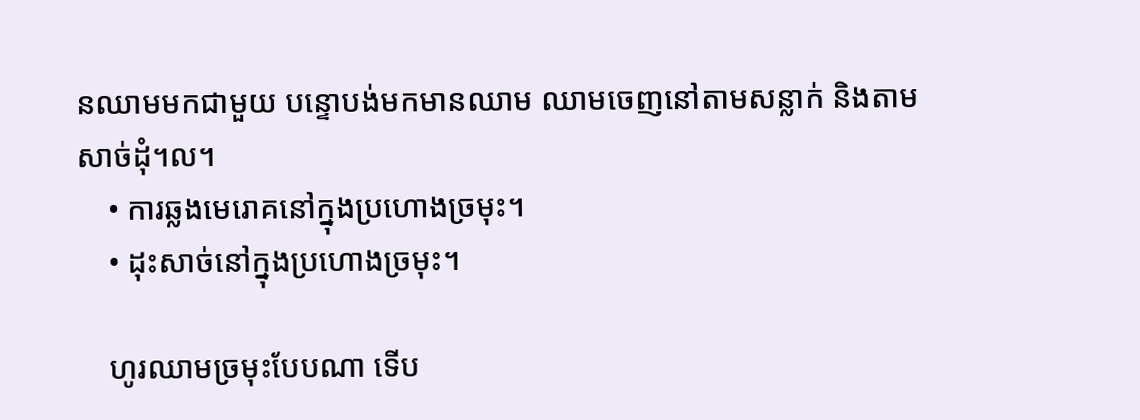នឈាមមកជាមួយ បន្ទោបង់មកមានឈាម ឈាមចេញនៅតាមសន្លាក់ និងតាមសាច់ដុំ។ល។
    • ការឆ្លងមេរោគនៅក្នុងប្រហោងច្រមុះ។
    • ដុះសាច់នៅក្នុងប្រហោងច្រមុះ។

    ហូរឈាមច្រមុះបែបណា ទើប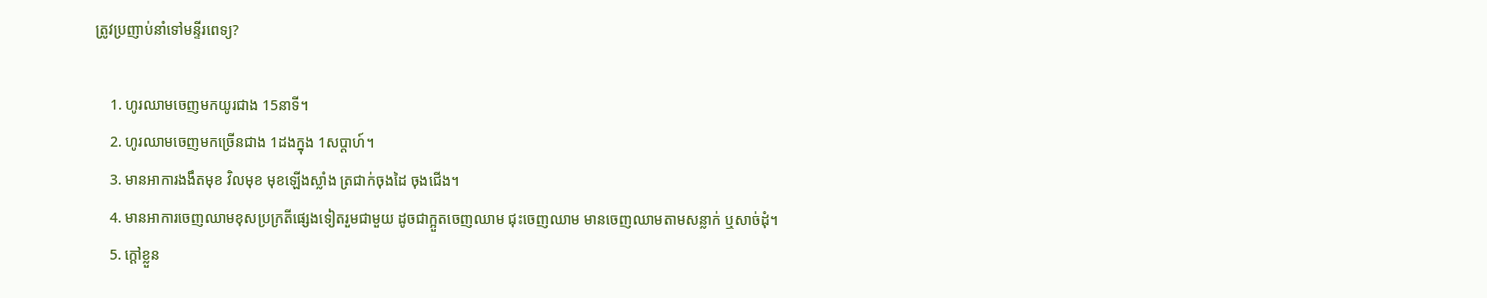ត្រូវប្រញាប់នាំទៅមន្ទីរពេទ្យ?

    1. ហូរឈាមចេញមកយូរជាង 15នាទី។
    2. ហូរឈាមចេញមកច្រើនជាង 1ដងក្នុង 1សប្ដាហ៍។
    3. មានអាការងងឹតមុខ វិលមុខ មុខឡើងស្លាំង ត្រជាក់ចុងដៃ ចុងជើង។
    4. មានអាការចេញឈាមខុសប្រក្រតីផ្សេងទៀតរួមជាមួយ ដូចជាក្អួតចេញឈាម ជុះចេញឈាម មានចេញឈាមតាមសន្លាក់ ឬសាច់ដុំ។
    5. ក្ដៅខ្លួន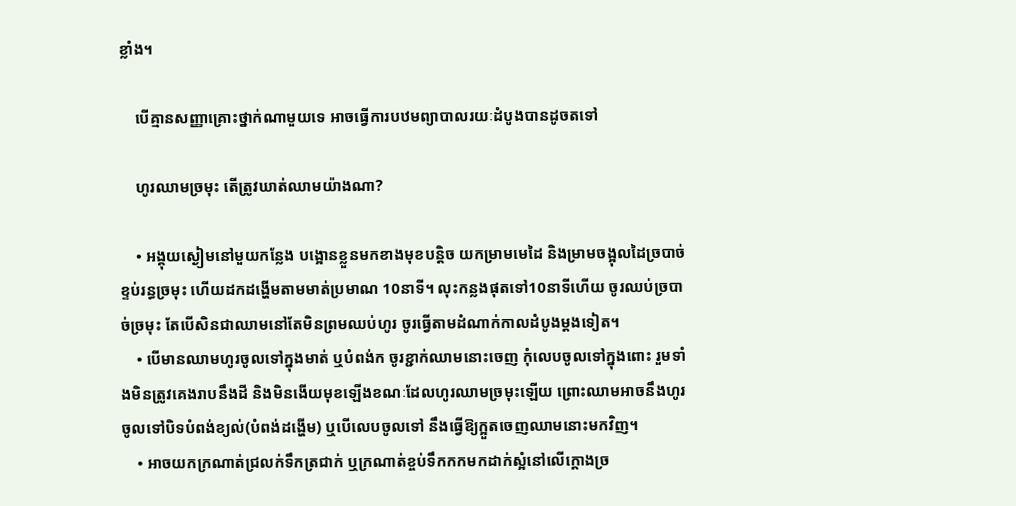ខ្លាំង។

    បើគ្មានសញ្ញាគ្រោះថ្នាក់ណាមួយទេ អាចធ្វើការបឋមព្យាបាលរយៈដំបូងបានដូចតទៅ

    ហូរឈាមច្រមុះ តើត្រូវឃាត់ឈាមយ៉ាងណា?

    • អង្គុយស្ងៀមនៅមួយកន្លែង បង្អោនខ្លួនមកខាងមុខបន្តិច យកម្រាមមេដៃ និងម្រាមចង្អុលដៃច្របាច់ខ្ទប់រន្ធច្រមុះ ហើយដកដង្ហើមតាមមាត់ប្រមាណ 10នាទី។ លុះកន្លងផុតទៅ10នាទីហើយ ចូរឈប់ច្របាច់ច្រមុះ តែបើសិនជាឈាមនៅតែមិនព្រមឈប់ហូរ ចូរធ្វើតាមដំណាក់កាលដំបូងម្ដងទៀត។
    • បើមានឈាមហូរចូលទៅក្នុងមាត់ ឬបំពង់ក ចូរខ្ជាក់ឈាមនោះចេញ កុំលេបចូលទៅក្នុងពោះ រួមទាំងមិនត្រូវគេងរាបនឹងដី និងមិនងើយមុខឡើងខណៈដែលហូរឈាមច្រមុះឡើយ ព្រោះឈាមអាចនឹងហូរចូលទៅបិទបំពង់ខ្យល់(បំពង់ដង្ហើម) ឬបើលេបចូលទៅ នឹងធ្វើឱ្យក្អួតចេញឈាមនោះមកវិញ។
    • អាចយកក្រណាត់ជ្រលក់ទឹកត្រជាក់ ឬក្រណាត់ខ្ចប់ទឹកកកមកដាក់ស្អំនៅលើក្ដោងច្រ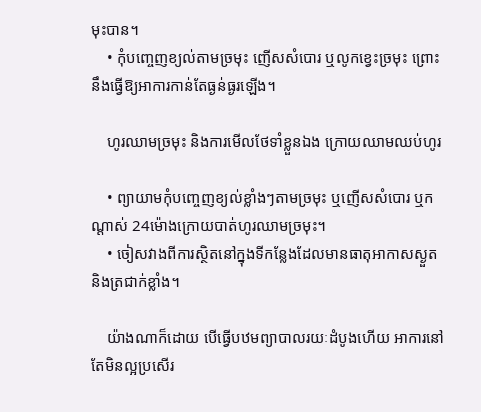មុះបាន។
    • កុំបញ្ចេញខ្យល់តាមច្រមុះ ញើសសំបោរ ឬលូកខ្វេះច្រមុះ ព្រោះនឹងធ្វើឱ្យអាការកាន់តែធ្ងន់ធ្ងរឡើង។

    ហូរឈាមច្រមុះ និងការមើលថែទាំខ្លួនឯង ក្រោយឈាមឈប់ហូរ

    • ព្យាយាមកុំបញ្ចេញខ្យល់ខ្លាំងៗតាមច្រមុះ ឬញើសសំបោរ ឬកណ្ដាស់ 24ម៉ោងក្រោយបាត់ហូរឈាមច្រមុះ។
    • ចៀសវាងពីការស្ថិតនៅក្នុងទីកន្លែងដែលមានធាតុអាកាសស្ងួត និងត្រជាក់ខ្លាំង។

    យ៉ាងណាក៏ដោយ បើធ្វើបឋមព្យាបាលរយៈដំបូងហើយ អាការនៅតែមិនល្អប្រសើរ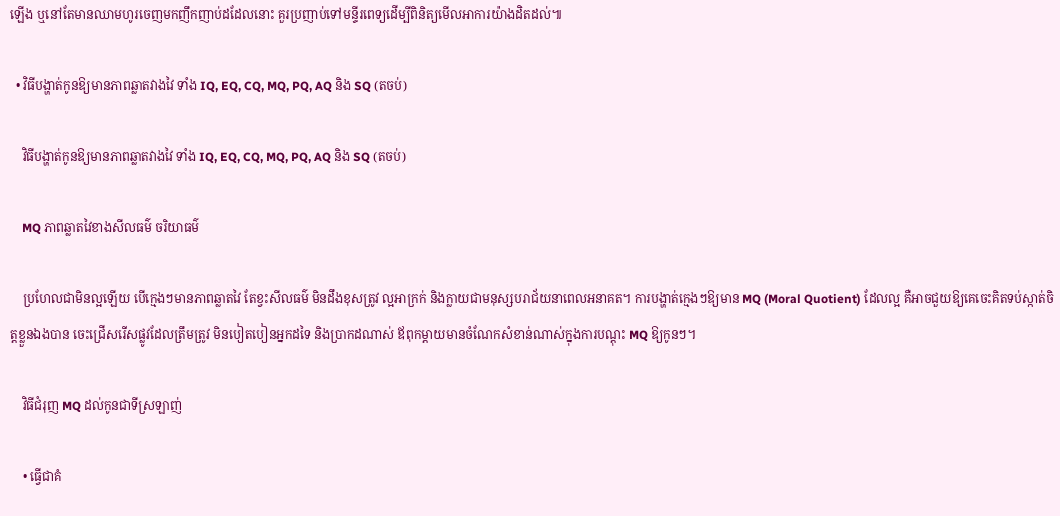ឡើង ឬនៅតែមានឈាមហូរចេញមកញឹកញាប់ដដែលនោះ គួរប្រញាប់ទៅមន្ទីរពេទ្យដើម្បីពិនិត្យមើលអាការយ៉ាងដិតដល់៕

  • វិធីបង្ហាត់កូនឱ្យមានភាពឆ្លាតវាងវៃ ទាំង IQ, EQ, CQ, MQ, PQ, AQ និង SQ (តចប់)

    វិធីបង្ហាត់កូនឱ្យមានភាពឆ្លាតវាងវៃ ទាំង IQ, EQ, CQ, MQ, PQ, AQ និង SQ (តចប់)

    MQ ភាពឆ្លាតវៃខាងសីលធម៌ ចរិយាធម៌

    ប្រហែលជាមិនល្អឡើយ បើក្មេងៗមានភាពឆ្លាតវៃ តែខ្វះសីលធម៌ មិនដឹងខុសត្រូវ ល្អអាក្រក់ និងក្លាយជាមនុស្សបរាជ័យនាពេលអនាគត។ ការបង្ហាត់ក្មេងៗឱ្យមាន MQ (Moral Quotient) ដែលល្អ គឺអាចជួយឱ្យគេចេះគិតទប់ស្កាត់ចិត្តខ្លួនឯងបាន ចេះជ្រើសរើសផ្លូវដែលត្រឹមត្រូវ មិនបៀតបៀនអ្នកដទៃ និងប្រាកដណាស់ ឪពុកម្ដាយមានចំណែកសំខាន់ណាស់ក្នុងការបណ្ដុះ MQ ឱ្យកូនៗ។

    វិធីជំរុញ MQ ដល់កូនជាទីស្រឡាញ់

    • ធ្វើជាគំ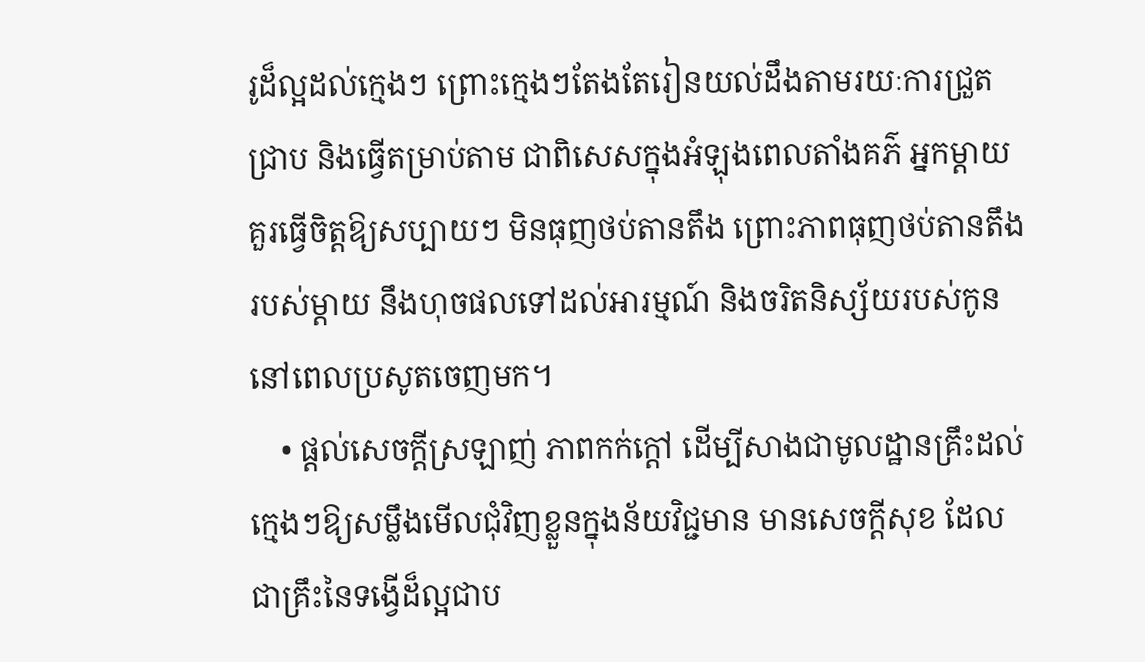រូដ៏ល្អដល់ក្មេងៗ ព្រោះក្មេងៗតែងតែរៀនយល់ដឹងតាមរយៈការជ្រួតជ្រាប និងធ្វើតម្រាប់តាម ជាពិសេសក្នុងអំឡុងពេលតាំងគភ៌ អ្នកម្ដាយគួរធ្វើចិត្តឱ្យសប្បាយៗ មិនធុញថប់តានតឹង ព្រោះភាពធុញថប់តានតឹងរបស់ម្ដាយ នឹងហុចផលទៅដល់អារម្មណ៍ និងចរិតនិស្ស័យរបស់កូននៅពេលប្រសូតចេញមក។
    • ផ្ដល់សេចក្ដីស្រឡាញ់ ភាពកក់ក្ដៅ ដើម្បីសាងជាមូលដ្ឋានគ្រឹះដល់ក្មេងៗឱ្យសម្លឹងមើលជុំវិញខ្លួនក្នុងន័យវិជ្ជមាន មានសេចក្ដីសុខ ដែលជាគ្រឹះនៃទង្វើដ៏ល្អជាប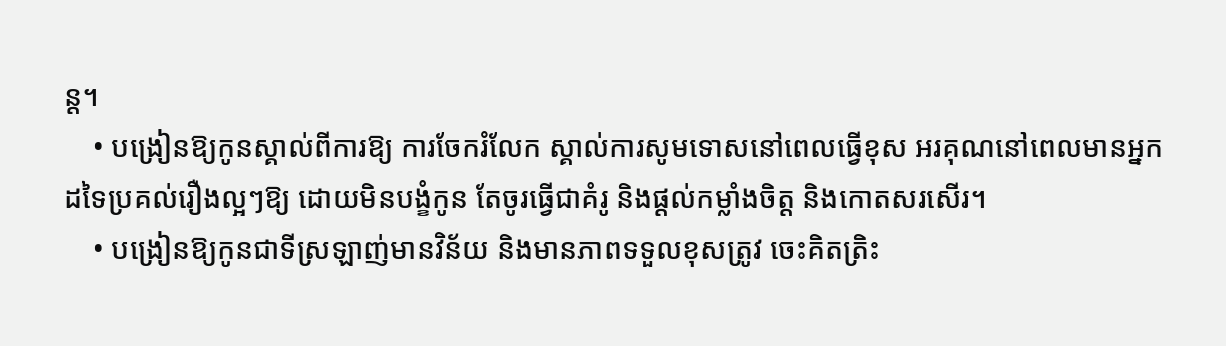ន្ត។
    • បង្រៀនឱ្យកូនស្គាល់ពីការឱ្យ ការចែករំលែក ស្គាល់ការសូមទោសនៅពេលធ្វើខុស អរគុណនៅពេលមានអ្នកដទៃប្រគល់រឿងល្អៗឱ្យ ដោយមិនបង្ខំកូន តែចូរធ្វើជាគំរូ និងផ្ដល់កម្លាំងចិត្ត និងកោតសរសើរ។
    • បង្រៀនឱ្យកូនជាទីស្រឡាញ់មានវិន័យ និងមានភាពទទួលខុសត្រូវ ចេះគិតត្រិះ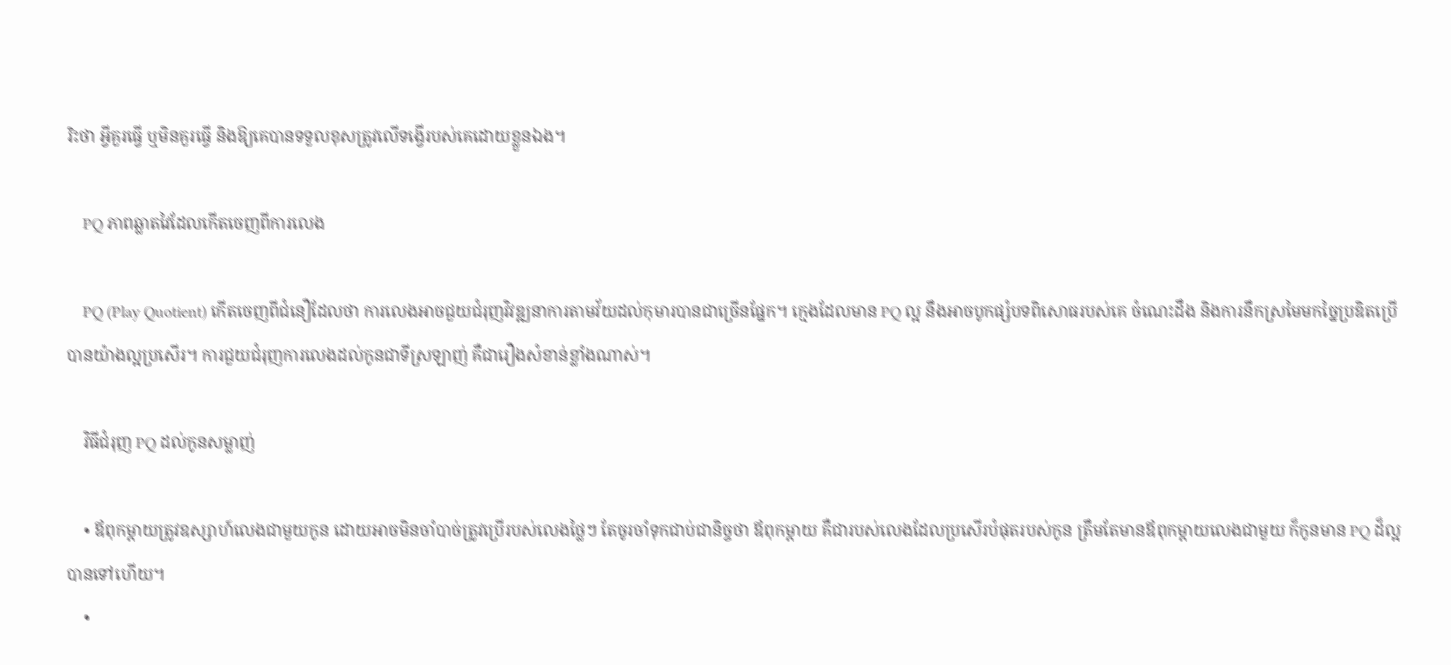រិះថា អ្វីគួរធ្វើ ឬមិនគួរធ្វើ និងឱ្យគេបានទទួលខុសត្រូវលើទង្វើរបស់គេដោយខ្លួនឯង។

    PQ ភាពឆ្លាតវៃដែលកើតចេញពីការលេង

    PQ (Play Quotient) កើតចេញពីជំនឿដែលថា ការលេងអាចជួយជំរុញវិវឌ្ឍនាការតាមវ័យដល់កុមារបានជាច្រើនផ្នែក។ ក្មេងដែលមាន PQ ល្អ នឹងអាចបូកផ្សំបទពិសោធរបស់គេ ចំណេះដឹង និងការនឹកស្រមៃមកច្នៃប្រឌិតប្រើបានយ៉ាងល្អប្រសើរ។ ការជួយជំរុញការលេងដល់កូនជាទីស្រឡាញ់ គឺជារឿងសំខាន់ខ្លាំងណាស់។

    វិធីជំរុញ PQ ដល់កូនសម្លាញ់

    • ឪពុកម្ដាយត្រូវឧស្សាហ៍លេងជាមួយកូន ដោយអាចមិនចាំបាច់ត្រូវប្រើរបស់លេងថ្លៃៗ តែចូរចាំទុកជាប់ជានិច្ចថា ឪពុកម្ដាយ គឺជារបស់លេងដែលប្រសើរបំផុតរបស់កូន ត្រឹមតែមានឪពុកម្ដាយលេងជាមួយ ក៏កូនមាន PQ ដ៏ល្អបានទៅហើយ។
    •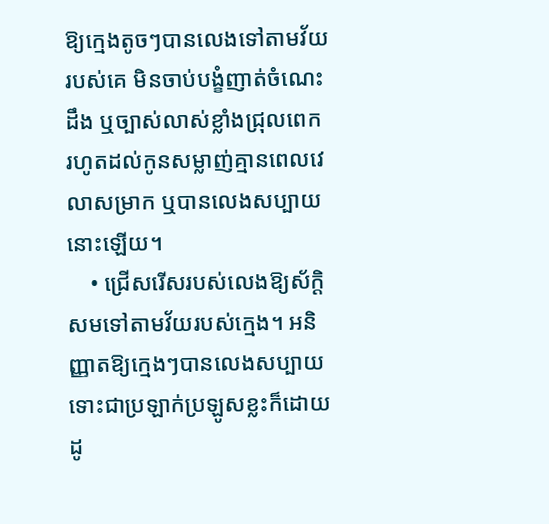ឱ្យក្មេងតូចៗបានលេងទៅតាមវ័យរបស់គេ មិនចាប់បង្ខំញាត់ចំណេះដឹង ឬច្បាស់លាស់ខ្លាំងជ្រុលពេក រហូតដល់កូនសម្លាញ់គ្មានពេលវេលាសម្រាក ឬបានលេងសប្បាយនោះឡើយ។
    • ជ្រើសរើសរបស់លេងឱ្យស័ក្តិសមទៅតាមវ័យរបស់ក្មេង។ អនិញ្ញាតឱ្យក្មេងៗបានលេងសប្បាយ ទោះជាប្រឡាក់ប្រឡូសខ្លះក៏ដោយ ដូ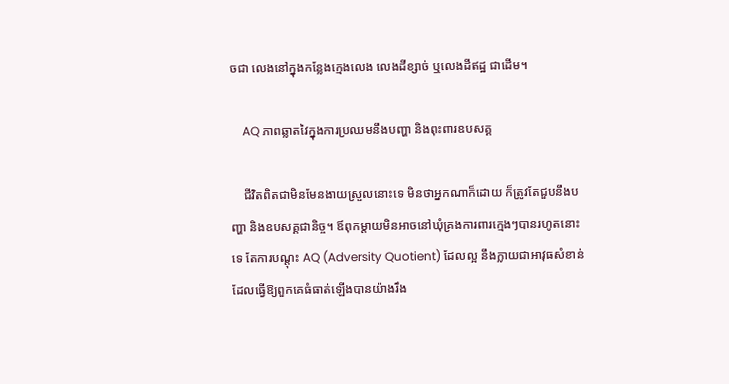ចជា លេងនៅក្នុងកន្លែងក្មេងលេង លេងដីខ្សាច់ ឬលេងដីឥដ្ឋ ជាដើម។

    AQ ភាពឆ្លាតវៃក្នុងការប្រឈមនឹងបញ្ហា និងពុះពារឧបសគ្គ

    ជីវិតពិតជាមិនមែនងាយស្រួលនោះទេ មិនថាអ្នកណាក៏ដោយ ក៏ត្រូវតែជួបនឹងបញ្ហា និងឧបសគ្គជានិច្ច។ ឪពុកម្ដាយមិនអាចនៅឃុំគ្រងការពារក្មេងៗបានរហូតនោះទេ តែការបណ្ដុះ AQ (Adversity Quotient) ដែលល្អ នឹងក្លាយជាអាវុធសំខាន់ដែលធ្វើឱ្យពួកគេធំធាត់ឡើងបានយ៉ាងរឹង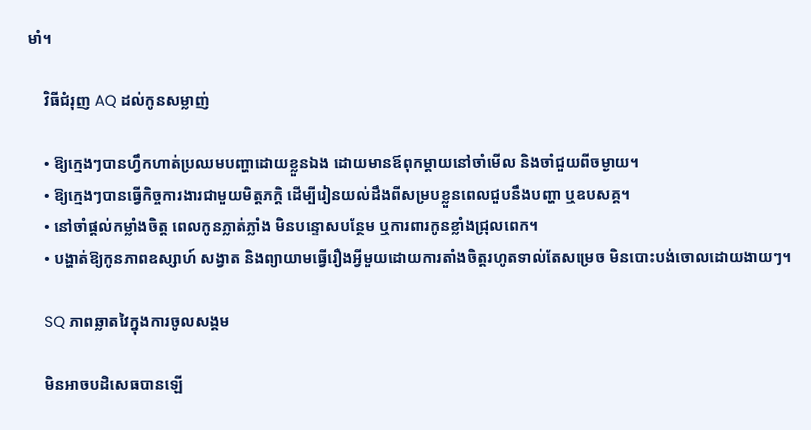មាំ។

    វិធីជំរុញ AQ ដល់កូនសម្លាញ់

    • ឱ្យក្មេងៗបានហ្វឹកហាត់ប្រឈមបញ្ហាដោយខ្លួនឯង ដោយមានឪពុកម្ដាយនៅចាំមើល និងចាំជួយពីចម្ងាយ។
    • ឱ្យក្មេងៗបានធ្វើកិច្ចការងារជាមួយមិត្តភក្តិ ដើម្បីរៀនយល់ដឹងពីសម្របខ្លួនពេលជួបនឹងបញ្ហា ឬឧបសគ្គ។
    • នៅចាំផ្ដល់កម្លាំងចិត្ត ពេលកូនភ្លាត់ភ្លាំង មិនបន្ទោសបន្ថែម ឬការពារកូនខ្លាំងជ្រុលពេក។
    • បង្ហាត់ឱ្យកូនភាពឧស្សាហ៍ សង្វាត និងព្យាយាមធ្វើរឿងអ្វីមួយដោយការតាំងចិត្តរហូតទាល់តែសម្រេច មិនបោះបង់ចោលដោយងាយៗ។

    SQ ភាពឆ្លាតវៃក្នុងការចូលសង្គម

    មិនអាចបដិសេធបានឡើ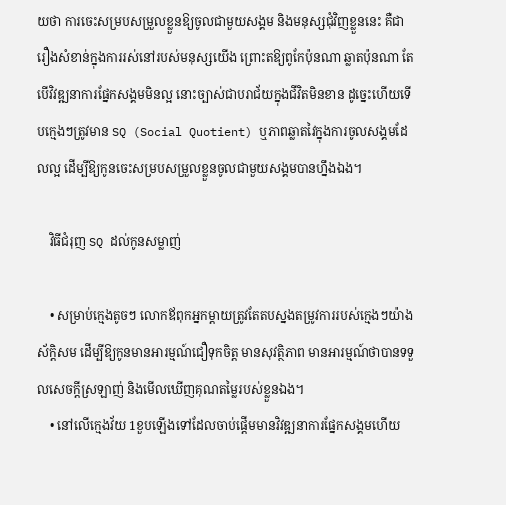យថា ការចេះសម្របសម្រួលខ្លួនឱ្យចូលជាមួយសង្គម និងមនុស្សជុំវិញខ្លួននេះ គឺជារឿងសំខាន់ក្នុងការរស់នៅរបស់មនុស្សយើង ព្រោះតឱ្យពូកែប៉ុនណា ឆ្លាតប៉ុនណា តែបើវិវឌ្ឍនាការផ្នែកសង្គមមិនល្អ នោះច្បាស់ជាបរាជ័យក្នុងជីវិតមិនខាន ដូច្នេះហើយទើបក្មេងៗត្រូវមាន SQ (Social Quotient) ឬភាពឆ្លាតវៃក្នុងការចូលសង្គមដែលល្អ ដើម្បីឱ្យកូនចេះសម្របសម្រួលខ្លួនចូលជាមួយសង្គមបានហ្នឹងឯង។

    វិធីជំរុញ SQ ដល់កូនសម្លាញ់

    • សម្រាប់ក្មេងតូចៗ លោកឪពុកអ្នកម្ដាយត្រូវតែតបស្នងតម្រូវការរបស់ក្មេងៗយ៉ាងស័ក្តិសម ដើម្បីឱ្យកូនមានអារម្មណ៍ជឿទុកចិត្ត មានសុវត្ថិភាព មានអារម្មណ៍ថាបានទទួលសេចក្ដីស្រឡាញ់ និងមើលឃើញគុណតម្លៃរបស់ខ្លួនឯង។
    • នៅលើក្មេងវ័យ 1ខួបឡើងទៅដែលចាប់ផ្ដើមមានវិវឌ្ឍនាការផ្នែកសង្គមហើយ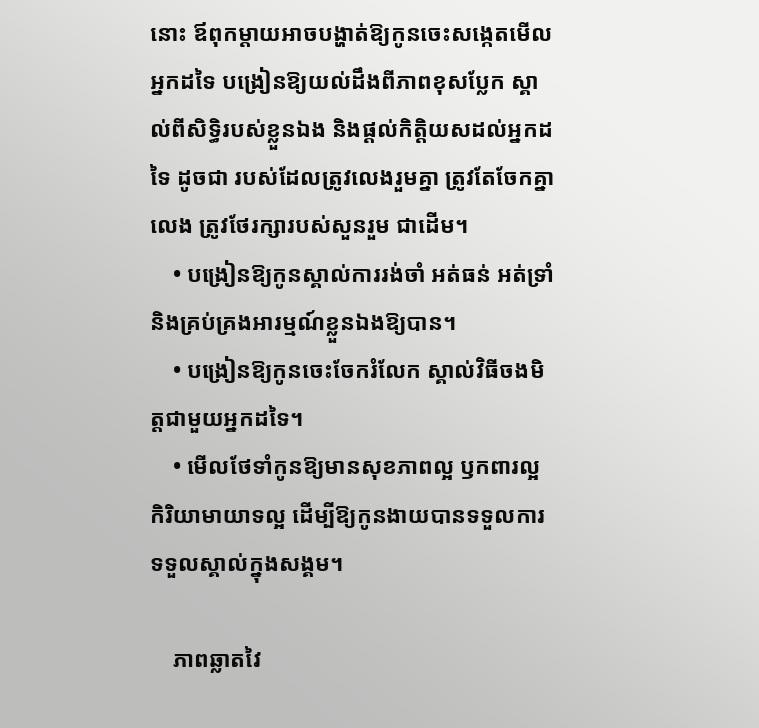នោះ ឪពុកម្ដាយអាចបង្ហាត់ឱ្យកូនចេះសង្កេតមើលអ្នកដទៃ បង្រៀនឱ្យយល់ដឹងពីភាពខុសប្លែក ស្គាល់ពីសិទ្ធិរបស់ខ្លួនឯង និងផ្ដល់កិត្តិយសដល់អ្នកដទៃ ដូចជា របស់ដែលត្រូវលេងរួមគ្នា ត្រូវតែចែកគ្នាលេង ត្រូវថែរក្សារបស់សួនរួម ជាដើម។
    • បង្រៀនឱ្យកូនស្គាល់ការរង់ចាំ អត់ធន់ អត់ទ្រាំ និងគ្រប់គ្រងអារម្មណ៍ខ្លួនឯងឱ្យបាន។
    • បង្រៀនឱ្យកូនចេះចែករំលែក ស្គាល់វិធីចងមិត្តជាមួយអ្នកដទៃ។
    • មើលថែទាំកូនឱ្យមានសុខភាពល្អ ឫកពារល្អ កិរិយាមាយាទល្អ ដើម្បីឱ្យកូនងាយបានទទួលការទទួលស្គាល់ក្នុងសង្គម។

    ភាពឆ្លាតវៃ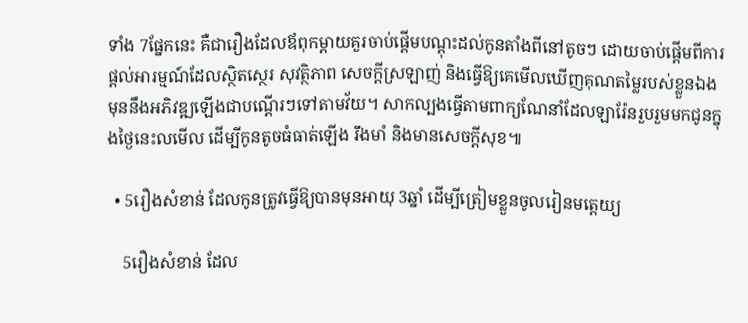ទាំង 7ផ្នែកនេះ គឺជារឿងដែលឪពុកម្ដាយគួរចាប់ផ្ដើមបណ្ដុះដល់កូនតាំងពីនៅតូចៗ ដោយចាប់ផ្ដើមពីការផ្ដល់អារម្មណ៍ដែលស្ថិតស្ថេរ សុវត្ថិភាព សេចក្ដីស្រឡាញ់ និងធ្វើឱ្យគេមើលឃើញគុណតម្លៃរបស់ខ្លួនឯង មុននឹងអភិវឌ្ឍឡើងជាបណ្ដើរៗទៅតាមវ័យ។ សាកល្បងធ្វើតាមពាក្យណែនាំដែលឡារ៉ែនរួបរួមមកជូនក្នុងថ្ងៃនេះលមើល ដើម្បីកូនតូចធំធាត់ឡើង រឹងមាំ និងមានសេចក្ដីសុខ៕

  • 5រឿងសំខាន់ ដែលកូនត្រូវធ្វើឱ្យបានមុនអាយុ 3ឆ្នាំ ដើម្បីត្រៀមខ្លួនចូលរៀនមត្តេយ្យ

    5រឿងសំខាន់ ដែល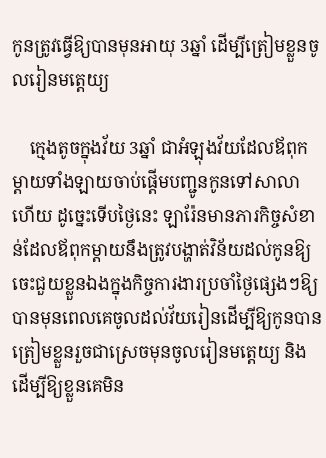កូនត្រូវធ្វើឱ្យបានមុនអាយុ 3ឆ្នាំ ដើម្បីត្រៀមខ្លួនចូលរៀនមត្តេយ្យ

    ក្មេងតូចក្នុងវ័យ 3ឆ្នាំ ជាអំឡុងវ័យដែលឪពុកម្ដាយទាំងឡាយចាប់ផ្ដើមបញ្ជូនកូនទៅសាលាហើយ ដូច្នេះទើបថ្ងៃនេះ ឡារ៉ែនមានភារកិច្ចសំខាន់ដែលឪពុកម្ដាយនឹងត្រូវបង្ហាត់វិន័យដល់កូនឱ្យចេះជួយខ្លួនឯងក្នុងកិច្ចការងារប្រចាំថ្ងៃផ្សេងៗឱ្យបានមុនពេលគេចូលដល់វ័យរៀនដើម្បីឱ្យកូនបានត្រៀមខ្លួនរួចជាស្រេចមុនចូលរៀនមត្តេយ្យ និងដើម្បីឱ្យខ្លួនគេមិន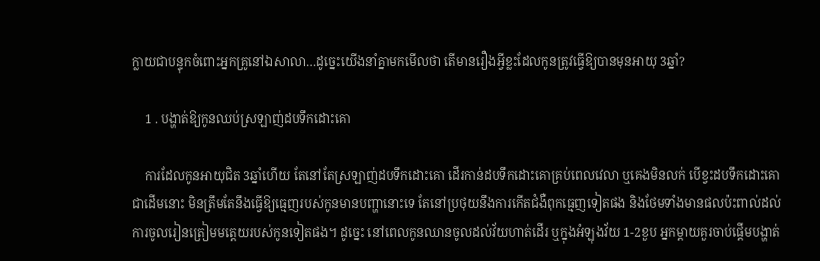ក្លាយជាបន្ទុកចំពោះអ្នកគ្រូនៅឯសាលា…ដូច្នេះយើងនាំគ្នាមកមើលថា តើមានរឿងអ្វីខ្លះដែលកូនត្រូវធ្វើឱ្យបានមុនអាយុ 3ឆ្នាំ?

    1 . បង្ហាត់ឱ្យកូនឈប់ស្រឡាញ់ដបទឹកដោះគោ

    ការដែលកូនអាយុជិត 3ឆ្នាំហើយ តែនៅតែស្រឡាញ់ដបទឹកដោះគោ ដើរកាន់ដបទឹកដោះគោគ្រប់ពេលវេលា ឬគេងមិនលក់ បើខ្វះដបទឹកដោះគោជាដើមនោះ មិនត្រឹមតែនឹងធ្វើឱ្យធ្មេញរបស់កូនមានបញ្ហានោះទេ តែនៅប្រថុយនឹងការកើតជំងឺពុកធ្មេញទៀតផង និងថែមទាំងមានផលប៉ះពាល់ដល់ការចូលរៀនត្រៀមមត្តេយរបស់កូនទៀតផង។ ដូច្នេះ នៅពេលកូនឈានចូលដល់វ័យហាត់ដើរ ឬក្នុងអំឡុងវ័យ 1-2ខួប អ្នកម្ដាយគួរចាប់ផ្ដើមបង្ហាត់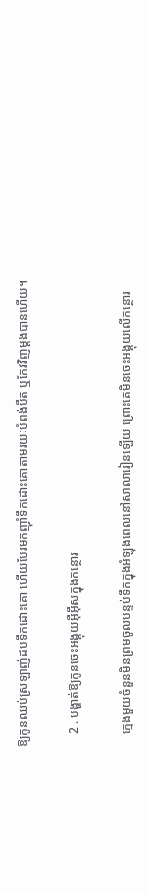ឱ្យកូនឈប់ស្រឡាញ់ដបទឹកដោះគោ ហើយបែរមកញ៉ាំទឹកដោះគោតាមរយៈបំពង់បឺត ឬកែវវិញម្ដងបានហើយ។

    2 . បង្ហាត់ឱ្យកូនចេះអង្គុយអ៊ឺអ៊ឹសក្នុងកន្ថោរ

    ក្មេងមួយចំនួនមិនព្រមចូលបន្ទប់ទឹកក្នុងអំឡុងពេលនៅសាលារៀនឡើយ ព្រោះគេមិនចេះអង្គុយលើកន្ថោរ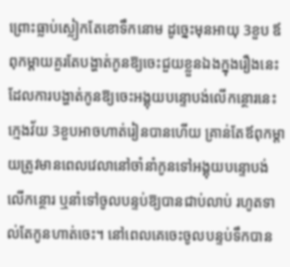ព្រោះធ្លាប់ស្លៀកតែខោទឹកនោម ដូច្នេះមុនអាយុ 3ខួប ឪពុកម្ដាយគួរតែបង្ហាត់កូនឱ្យចេះជួយខ្លួនឯងក្នុងរឿងនេះ ដែលការបង្ហាត់កូនឱ្យចេះអង្គុយបន្ទោបង់លើកន្ថោរនេះ ក្មេងវ័យ 3ខួបអាចហាត់រៀនបានហើយ គ្រាន់តែឪពុកម្ដាយត្រូវមានពេលវេលានៅចាំនាំកូនទៅអង្គុយបន្ទោបង់លើកន្ថោរ ឬនាំទៅចូលបន្ទប់ឱ្យបានជាប់លាប់ រហូតទាល់តែកូនហាត់ចេះ។ នៅពេលគេចេះចូលបន្ទប់ទឹកបាន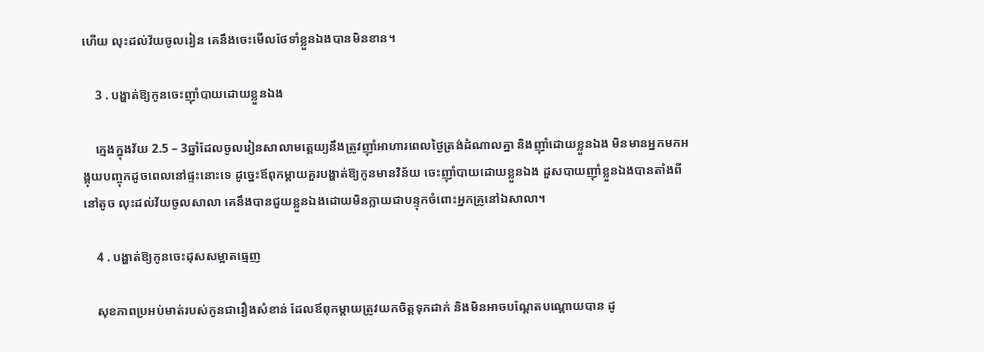ហើយ លុះដល់វ័យចូលរៀន គេនឹងចេះមើលថែទាំខ្លួនឯងបានមិនខាន។

    3 . បង្ហាត់ឱ្យកូនចេះញ៉ាំបាយដោយខ្លួនឯង

    ក្មេងក្នុងវ័យ 2.5 – 3ឆ្នាំដែលចូលរៀនសាលាមត្តេយ្យនឹងត្រូវញ៉ាំអាហារពេលថ្ងៃត្រង់ដំណាលគ្នា និងញ៉ាំដោយខ្លួនឯង មិនមានអ្នកមកអង្គុយបញ្ចុកដូចពេលនៅផ្ទះនោះទេ ដូច្នេះឪពុកម្ដាយគួរបង្ហាត់ឱ្យកូនមានវិន័យ ចេះញ៉ាំបាយដោយខ្លួនឯង ដួសបាយញ៉ាំខ្លួនឯងបានតាំងពីនៅតូច លុះដល់វ័យចូលសាលា គេនឹងបានជួយខ្លួនឯងដោយមិនក្លាយជាបន្ទុកចំពោះអ្នកគ្រូនៅឯសាលា។

    4 . បង្ហាត់ឱ្យកូនចេះដុសសម្អាតធ្មេញ

    សុខភាពប្រអប់មាត់របស់កូនជារឿងសំខាន់ ដែលឪពុកម្ដាយត្រូវយកចិត្តទុកដាក់ និងមិនអាចបណ្ដែតបណ្ដោយបាន ដូ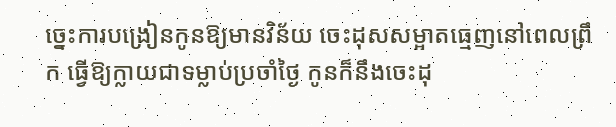ច្នេះការបង្រៀនកូនឱ្យមានវិន័យ ចេះដុសសម្អាតធ្មេញនៅពេលព្រឹក ធ្វើឱ្យក្លាយជាទម្លាប់ប្រចាំថ្ងៃ កូនក៏នឹងចេះដុ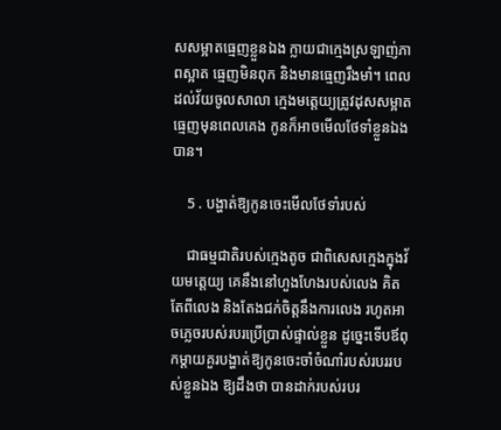សសម្អាតធ្មេញខ្លួនឯង ក្លាយជាក្មេងស្រឡាញ់ភាពស្អាត ធ្មេញមិនពុក និងមានធ្មេញរឹងមាំ។ ពេលដល់វ័យចូលសាលា ក្មេងមត្តេយ្យត្រូវដុសសម្អាតធ្មេញមុនពេលគេង កូនក៏អាចមើលថែទាំខ្លួនឯងបាន។

    5 . បង្ហាត់ឱ្យកូនចេះមើលថែទាំរបស់

    ជាធម្មជាតិរបស់ក្មេងតូច ជាពិសេសក្មេងក្នុងវ័យមត្តេយ្យ គេនឹងនៅហួងហែងរបស់លេង គិតតែពីលេង និងតែងជក់ចិត្តនឹងការលេង រហូតអាចភ្លេចរបស់របរប្រើប្រាស់ផ្ទាល់ខ្លួន ដូច្នេះទើបឪពុកម្ដាយគួរបង្ហាត់ឱ្យកូនចេះចាំចំណាំរបស់របររបស់ខ្លួនឯង ឱ្យដឹងថា បានដាក់របស់របរ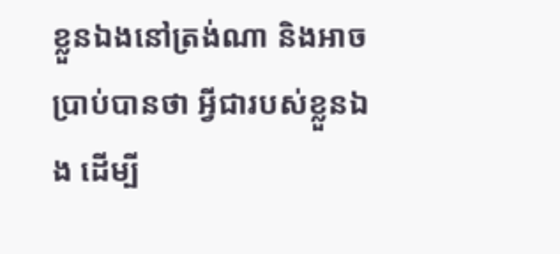ខ្លួនឯងនៅត្រង់ណា និងអាចប្រាប់បានថា អ្វីជារបស់ខ្លួនឯង ដើម្បី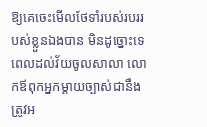ឱ្យគេចេះមើលថែទាំរបស់របររបស់ខ្លួនឯងបាន មិនដូច្នោះទេ ពេលដល់វ័យចូលសាលា លោកឪពុកអ្នកម្ដាយច្បាស់ជានឹងត្រូវអ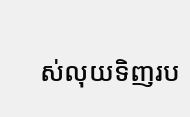ស់លុយទិញរប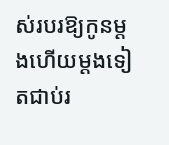ស់របរឱ្យកូនម្ដងហើយម្ដងទៀតជាប់រ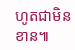ហូតជាមិនខាន៕